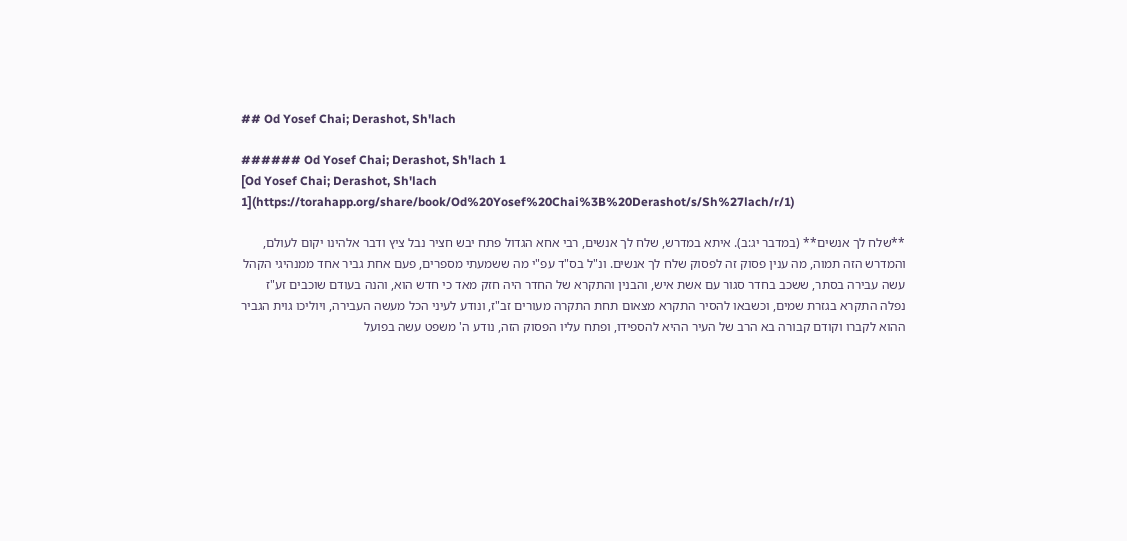## Od Yosef Chai; Derashot, Sh'lach

###### Od Yosef Chai; Derashot, Sh'lach 1
[Od Yosef Chai; Derashot, Sh'lach 1](https://torahapp.org/share/book/Od%20Yosef%20Chai%3B%20Derashot/s/Sh%27lach/r/1)

**שלח לך אנשים** (במדבר יג:ב). איתא במדרש, שלח לך אנשים, רבי אחא הגדול פתח יבש חציר נבל ציץ ודבר אלהינו יקום לעולם, והמדרש הזה תמוה, מה ענין פסוק זה לפסוק שלח לך אנשים. ונ"ל בס"ד עפ"י מה ששמעתי מספרים, פעם אחת גביר אחד ממנהיגי הקהל עשה עבירה בסתר, ששכב בחדר סגור עם אשת איש, והבנין והתקרא של החדר היה חזק מאד כי חדש הוא, והנה בעודם שוכבים זע"ז נפלה התקרא בגזרת שמים, וכשבאו להסיר התקרא מצאום תחת התקרה מעורים זב"ז, ונודע לעיני הכל מעשה העבירה, ויוליכו גוית הגביר ההוא לקברו וקודם קבורה בא הרב של העיר ההיא להספידו, ופתח עליו הפסוק הזה, נודע ה' משפט עשה בפועל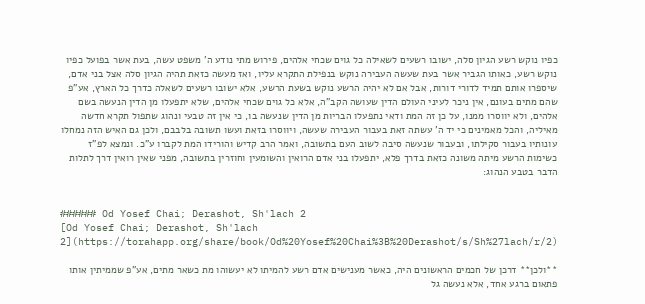כפיו נוקש רשע הגיון סלה, ישובו רשעים לשאילה כל גוים שכחי אלהים, פירוש מתי נודע ה' משפט עשה, בעת אשר בפועל כפיו נוקש רשע, כאותו הגביר אשר בעת שעשה העבירה נוקש בנפילת התקרא עליו, ואז מעשה כזאת תהיה הגיון סלה אצל בני אדם, שיספרו אותם תמיד לדורי דורות, אבל אם לא יהיה הרשע נוקש בשעת הרשע, אלא ישובו רשעים לשאלה כדרך כל הארץ, אע"פ שהם מתים בעונם, אין ניכר לעיני העולם הדין שעושה הקב"ה, אלא כל גוים שכחי אלהים, שלא יתפעלו מן הדין הנעשה בשם אלהים, ולא יווסרו ממנו, על כן זה המת ודאי נתפעלו הבריות מן הדין שנעשה בו, כי אין זה טבעי ונהוג שתפול תקרא חדשה מאיליה, והכל מאמינים כי יד ה' עשתה זאת בעבור העבירה שעשה, ויווסרו בזאת ועשו תשובה בלבבם, ולכן גם האיש הזה נמחלו עונותיו בעבור סקילתו, ובעבור שנעשה סיבה לשוב העם בתשובה, ואמר הרב קדיש והורידו המת לקברו ע"כ. ונמצא לפ"ז כשימות הרשע מיתה משונה כזאת בדרך פלא, יתפעלו בני אדם הרואין והשומעין וחוזרין בתשובה, מפני שאין רואין דרך לתלות הדבר בטבע הנהוג:


###### Od Yosef Chai; Derashot, Sh'lach 2
[Od Yosef Chai; Derashot, Sh'lach 2](https://torahapp.org/share/book/Od%20Yosef%20Chai%3B%20Derashot/s/Sh%27lach/r/2)

**ולכן** דרכן של חכמים הראשונים היה, כאשר מענישים אדם רשע להמיתו לא יעשוהו מת כשאר מתים, אע"פ שממיתין אותו פתאום ברגע אחד, אלא נעשה גל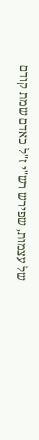של עצמות, שפירש רש"י ז"ל כאדם שמת קודם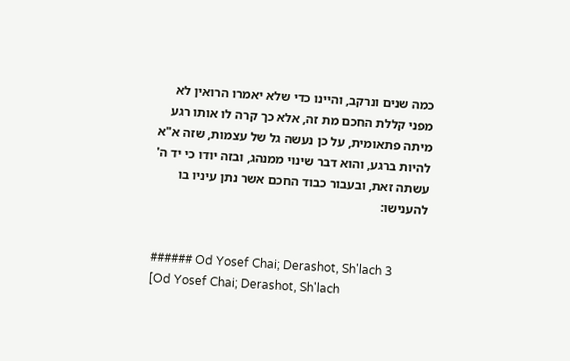כמה שנים ונרקב, והיינו כדי שלא יאמרו הרואין לא מפני קללת החכם מת זה, אלא כך קרה לו אותו רגע מיתה פתאומית, על כן נעשה גל של עצמות, שזה א"א להיות ברגע, והוא דבר שינוי ממנהג, ובזה יודו כי יד ה' עשתה זאת, ובעבור כבוד החכם אשר נתן עיניו בו להענישו:


###### Od Yosef Chai; Derashot, Sh'lach 3
[Od Yosef Chai; Derashot, Sh'lach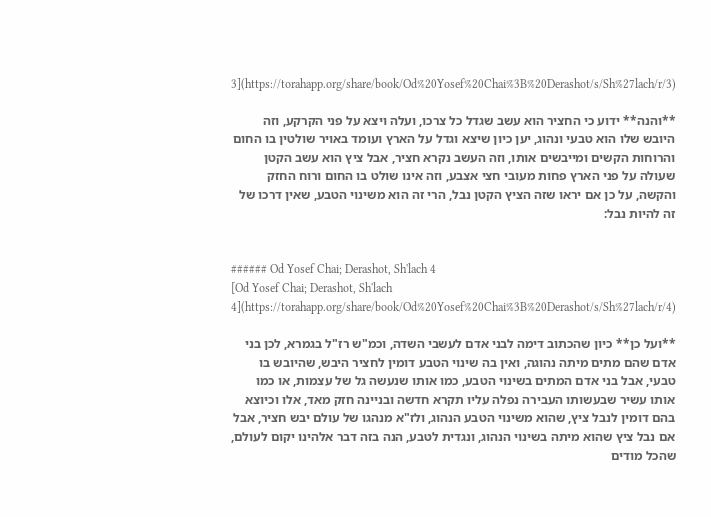3](https://torahapp.org/share/book/Od%20Yosef%20Chai%3B%20Derashot/s/Sh%27lach/r/3)

**והנה** ידוע כי החציר הוא עשב שגדל כל צרכו, ועלה ויצא על פני הקרקע, וזה היובש שלו הוא טבעי ונהוג, יען כיון שיצא וגדל על הארץ ועומד באויר שולטין בו החום והרוחות הקשים ומייבשים אותו, וזה העשב נקרא חציר, אבל ציץ הוא עשב הקטן שעולה על פני הארץ פחות מעובי חצי אצבע, וזה אינו שולט בו החום ורוח החזק והקשה, על כן אם יראו שזה הציץ הקטן נבל, הרי זה הוא משינוי הטבע, שאין דרכו של זה להיות נבל:


###### Od Yosef Chai; Derashot, Sh'lach 4
[Od Yosef Chai; Derashot, Sh'lach 4](https://torahapp.org/share/book/Od%20Yosef%20Chai%3B%20Derashot/s/Sh%27lach/r/4)

**ועל כן** כיון שהכתוב דימה לבני אדם לעשבי השדה, וכמ"ש רז"ל בגמרא, לכן בני אדם שהם מתים מיתה נהוגה, ואין בה שינוי הטבע דומין לחציר היבש, שהיובש בו טבעי, אבל בני אדם המתים בשינוי הטבע, כמו אותו שנעשה גל של עצמות, או כמו אותו עשיר שבעשותו העבירה נפלה עליו תקרא חדשה ובניינה חזק מאד, אלו וכיוצא בהם דומין לנבל ציץ, שהוא משינוי הטבע הנהוג, ולז"א מנהגו של עולם יבש חציר, אבל אם נבל ציץ שהוא מיתה בשינוי הנהוג, ונגדית לטבע, הנה בזה דבר אלהינו יקום לעולם, שהכל מודים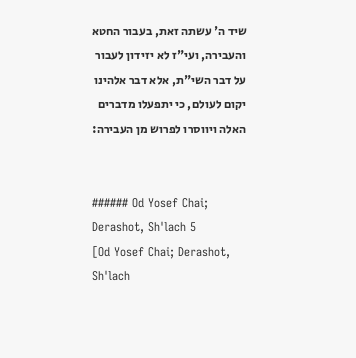שיד ה' עשתה זאת, בעבור החטא והעבירה, ועי"ז לא יזידון לעבור על דבר השי"ת, אלא דבר אלהינו יקום לעולם, כי יתפעלו מדברים האלה ויווסרו לפרוש מן העבירה:


###### Od Yosef Chai; Derashot, Sh'lach 5
[Od Yosef Chai; Derashot, Sh'lach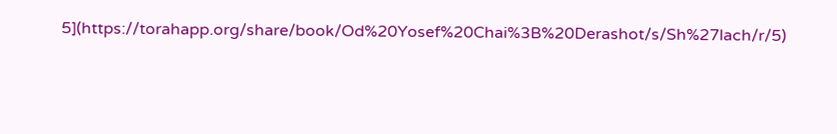5](https://torahapp.org/share/book/Od%20Yosef%20Chai%3B%20Derashot/s/Sh%27lach/r/5)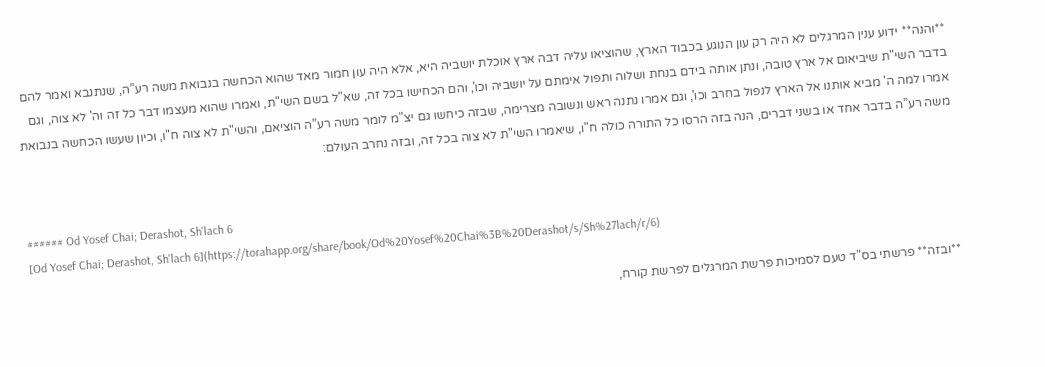**והנה** ידוע ענין המרגלים לא היה רק עון הנוגע בכבוד הארץ, שהוציאו עליה דבה ארץ אוכלת יושביה היא, אלא היה עון חמור מאד שהוא הכחשה בנבואת משה רע”ה, שנתנבא ואמר להם בדבר השי"ת שיביאום אל ארץ טובה, ונתן אותה בידם בנחת ושלוה ותפול אימתם על יושביה וכו', והם הכחישו בכל זה, שא"ל בשם השי"ת, ואמרו שהוא מעצמו דבר כל זה וה' לא צוה, וגם אמרו למה ה' מביא אותנו אל הארץ לנפול בחרב וכו', וגם אמרו נתנה ראש ונשובה מצרימה, שבזה כיחשו גם יצ"מ לומר משה רע”ה הוציאם, והשי"ת לא צוה ח"ו, וכיון שעשו הכחשה בנבואת משה רע”ה בדבר אחד או בשני דברים, הנה בזה הרסו כל התורה כולה ח"ו, שיאמרו השי"ת לא צוה בכל זה, ובזה נחרב העולם:


###### Od Yosef Chai; Derashot, Sh'lach 6
[Od Yosef Chai; Derashot, Sh'lach 6](https://torahapp.org/share/book/Od%20Yosef%20Chai%3B%20Derashot/s/Sh%27lach/r/6)

**ובזה** פרשתי בס"ד טעם לסמיכות פרשת המרגלים לפרשת קורח,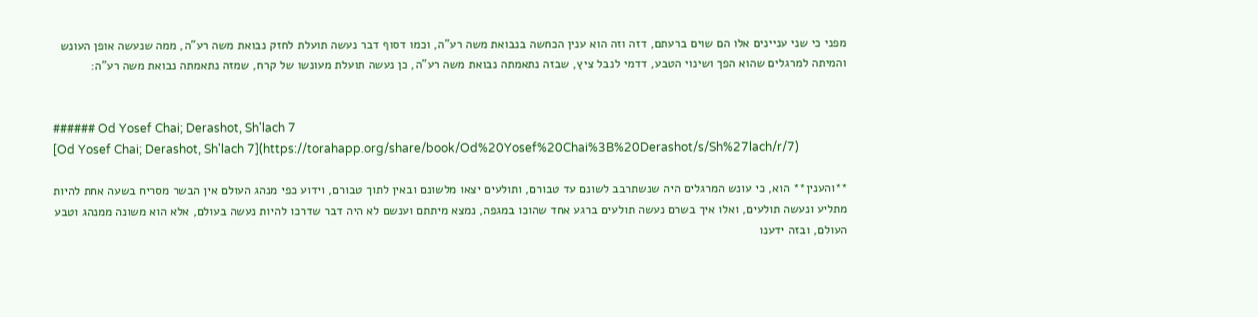מפני כי שני עניינים אלו הם שוים ברעתם, דזה וזה הוא ענין הכחשה בנבואת משה רע”ה, וכמו דסוף דבר נעשה תועלת לחזק נבואת משה רע”ה, ממה שנעשה אופן העונש והמיתה למרגלים שהוא הפך ושינוי הטבע, דדמי לנבל ציץ, שבזה נתאמתה נבואת משה רע”ה, כן נעשה תועלת מעונשו של קרח, שמזה נתאמתה נבואת משה רע”ה:


###### Od Yosef Chai; Derashot, Sh'lach 7
[Od Yosef Chai; Derashot, Sh'lach 7](https://torahapp.org/share/book/Od%20Yosef%20Chai%3B%20Derashot/s/Sh%27lach/r/7)

**והענין** הוא, כי עונש המרגלים היה שנשתרבב לשונם עד טבורם, ותולעים יצאו מלשונם ובאין לתוך טבורם, וידוע כפי מנהג העולם אין הבשר מסריח בשעה אחת להיות מתליע ונעשה תולעים, ואלו איך בשרם נעשה תולעים ברגע אחד שהוכו במגפה, נמצא מיתתם וענשם לא היה דבר שדרכו להיות נעשה בעולם, אלא הוא משונה ממנהג וטבע העולם, ובזה ידענו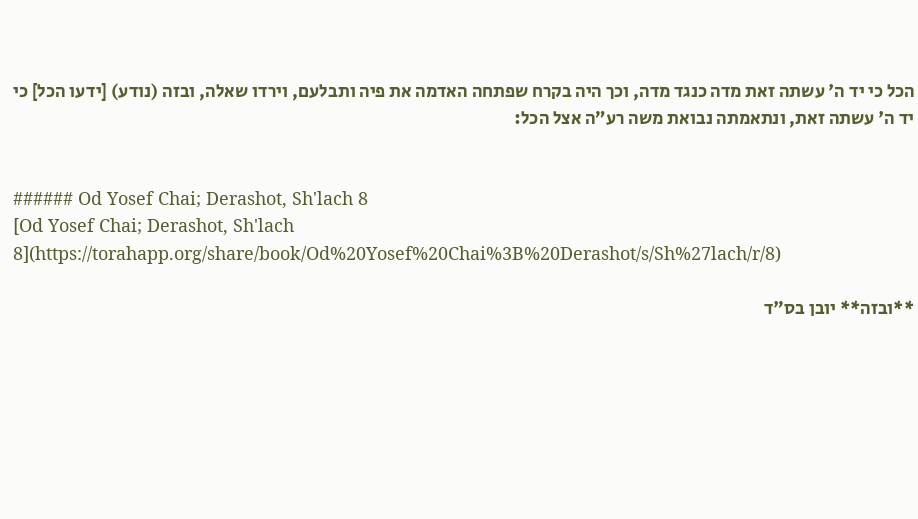הכל כי יד ה' עשתה זאת מדה כנגד מדה, וכך היה בקרח שפתחה האדמה את פיה ותבלעם, וירדו שאלה, ובזה (נודע) [ידעו הכל] כי יד ה' עשתה זאת, ונתאמתה נבואת משה רע”ה אצל הכל:


###### Od Yosef Chai; Derashot, Sh'lach 8
[Od Yosef Chai; Derashot, Sh'lach 8](https://torahapp.org/share/book/Od%20Yosef%20Chai%3B%20Derashot/s/Sh%27lach/r/8)

**ובזה** יובן בס"ד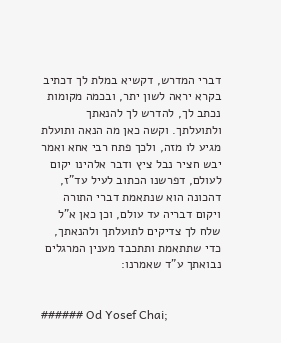דברי המדרש, דקשיא במלת לך דכתיב בקרא יראה לשון יתר, ובכמה מקומות נכתב לך, להדרש לך להנאתך ולתועלתך. וקשה כאן מה הנאה ותועלת מגיע לו מזה, ולכך פתח רבי אחא ואמר יבש חציר נבל ציץ ודבר אלהינו יקום לעולם, דפרשנו הכתוב לעיל עד"ז, דהכונה הוא שנתאמת דברי התורה ויקום דבריה עד עולם, וכן כאן א"ל שלח לך צדיקים לתועלתך ולהנאתך, כדי שתתאמת ותתכבד מענין המרגלים נבואתך ע"ד שאמרנו:


###### Od Yosef Chai;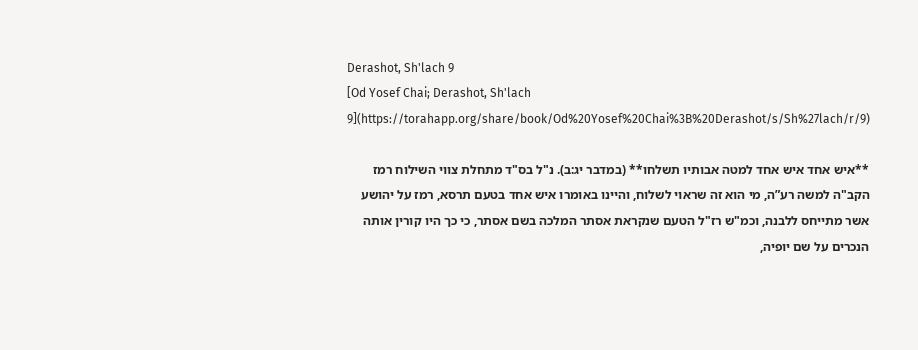Derashot, Sh'lach 9
[Od Yosef Chai; Derashot, Sh'lach 9](https://torahapp.org/share/book/Od%20Yosef%20Chai%3B%20Derashot/s/Sh%27lach/r/9)

**איש אחד איש אחד למטה אבותיו תשלחו** (במדבר יג:ב). נ"ל בס"ד מתחלת צווי השילוח רמז הקב"ה למשה רע”ה, מי הוא זה שראוי לשלוח, והיינו באומרו איש אחד בטעם תרסא, רמז על יהושע אשר מתייחס ללבנה, וכמ"ש רז"ל הטעם שנקראת אסתר המלכה בשם אסתר, כי כך היו קורין אותה הנכרים על שם יופיה,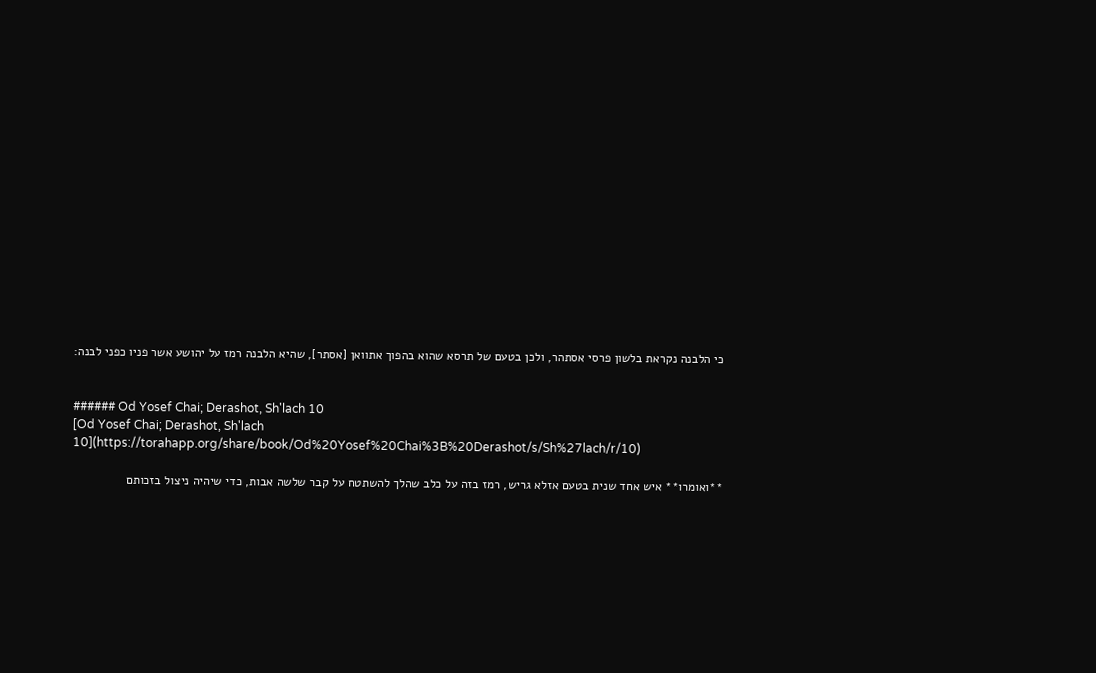כי הלבנה נקראת בלשון פרסי אסתהר, ולכן בטעם של תרסא שהוא בהפוך אתוואן [אסתר], שהיא הלבנה רמז על יהושע אשר פניו כפני לבנה:


###### Od Yosef Chai; Derashot, Sh'lach 10
[Od Yosef Chai; Derashot, Sh'lach 10](https://torahapp.org/share/book/Od%20Yosef%20Chai%3B%20Derashot/s/Sh%27lach/r/10)

**ואומרו** איש אחד שנית בטעם אזלא גריש, רמז בזה על כלב שהלך להשתטח על קבר שלשה אבות, כדי שיהיה ניצול בזכותם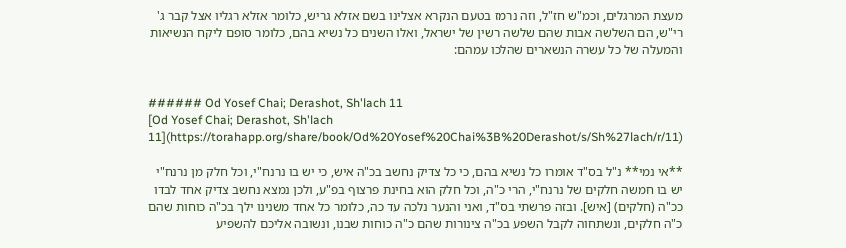מעצת המרגלים, וכמ"ש חז"ל, וזה נרמז בטעם הנקרא אצלינו בשם אזלא גריש, כלומר אזלא רגליו אצל קבר ג' רי"ש, הם השלשה אבות שהם שלשה רשין של ישראל, ואלו השנים כל נשיא בהם, כלומר סופם ליקח הנשיאות והמעלה של כל עשרה הנשארים שהלכו עמהם:


###### Od Yosef Chai; Derashot, Sh'lach 11
[Od Yosef Chai; Derashot, Sh'lach 11](https://torahapp.org/share/book/Od%20Yosef%20Chai%3B%20Derashot/s/Sh%27lach/r/11)

**אי נמי** נ"ל בס"ד אומרו כל נשיא בהם, כי כל צדיק נחשב בכ"ה איש, כי יש בו נרנח"י, וכל חלק מן נרנח"י יש בו חמשה חלקים של נרנח"י, הרי כ"ה, וכל חלק הוא בחינת פרצוף בפ"ע, ולכן נמצא נחשב צדיק אחד לבדו ככ"ה (חלקים) [איש]. ובזה פרשתי בס"ד, ואני והנער נלכה עד כה, כלומר כל אחד משנינו ילך בכ"ה כוחות שהם כ"ה חלקים, ונשתחוה לקבל השפע בכ"ה צינורות שהם כ"ה כוחות שבנו, ונשובה אליכם להשפיע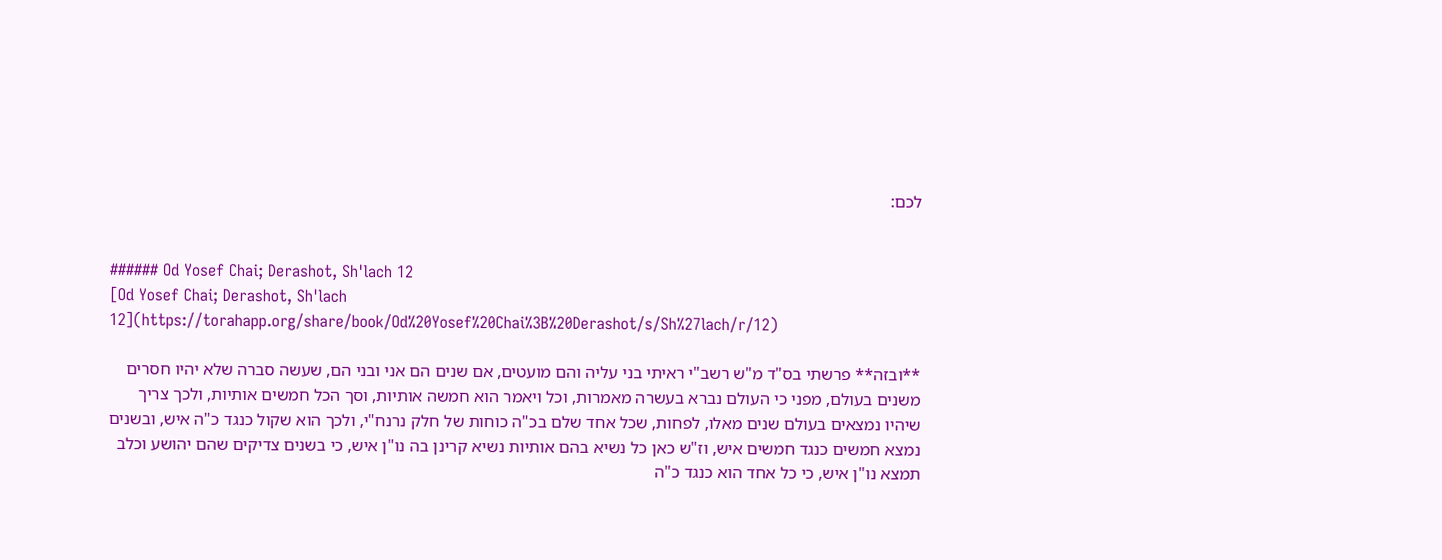לכם:


###### Od Yosef Chai; Derashot, Sh'lach 12
[Od Yosef Chai; Derashot, Sh'lach 12](https://torahapp.org/share/book/Od%20Yosef%20Chai%3B%20Derashot/s/Sh%27lach/r/12)

**ובזה** פרשתי בס"ד מ"ש רשב"י ראיתי בני עליה והם מועטים, אם שנים הם אני ובני הם, שעשה סברה שלא יהיו חסרים משנים בעולם, מפני כי העולם נברא בעשרה מאמרות, וכל ויאמר הוא חמשה אותיות, וסך הכל חמשים אותיות, ולכך צריך שיהיו נמצאים בעולם שנים מאלו, לפחות, שכל אחד שלם בכ"ה כוחות של חלק נרנח"י, ולכך הוא שקול כנגד כ"ה איש, ובשנים נמצא חמשים כנגד חמשים איש, וז"ש כאן כל נשיא בהם אותיות נשיא קרינן בה נו"ן איש, כי בשנים צדיקים שהם יהושע וכלב תמצא נו"ן איש, כי כל אחד הוא כנגד כ"ה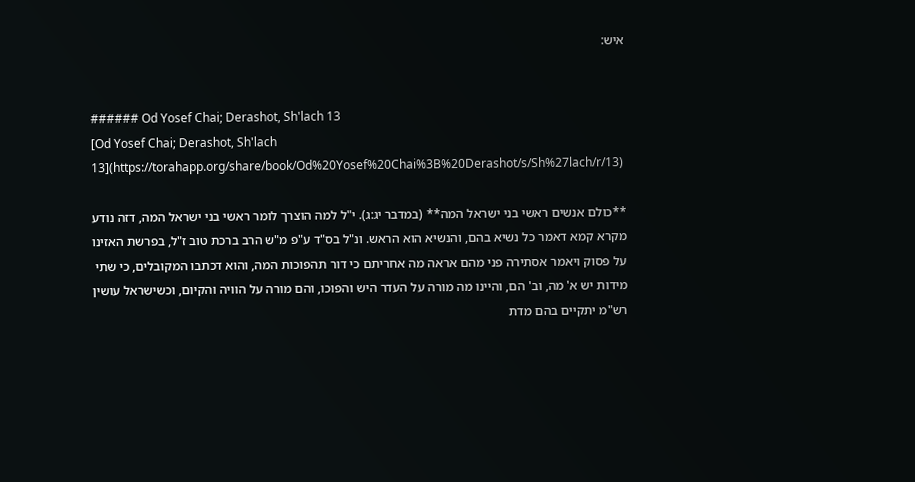איש:


###### Od Yosef Chai; Derashot, Sh'lach 13
[Od Yosef Chai; Derashot, Sh'lach 13](https://torahapp.org/share/book/Od%20Yosef%20Chai%3B%20Derashot/s/Sh%27lach/r/13)

**כולם אנשים ראשי בני ישראל המה** (במדבר יג:ג). י"ל למה הוצרך לומר ראשי בני ישראל המה, דזה נודע מקרא קמא דאמר כל נשיא בהם, והנשיא הוא הראש. ונ"ל בס"ד ע"פ מ"ש הרב ברכת טוב ז"ל, בפרשת האזינו על פסוק ויאמר אסתירה פני מהם אראה מה אחריתם כי דור תהפוכות המה, והוא דכתבו המקובלים, כי שתי מידות יש א' מה, וב' הם, והיינו מה מורה על העדר היש והפוכו, והם מורה על הוויה והקיום, וכשישראל עושין רש"מ יתקיים בהם מדת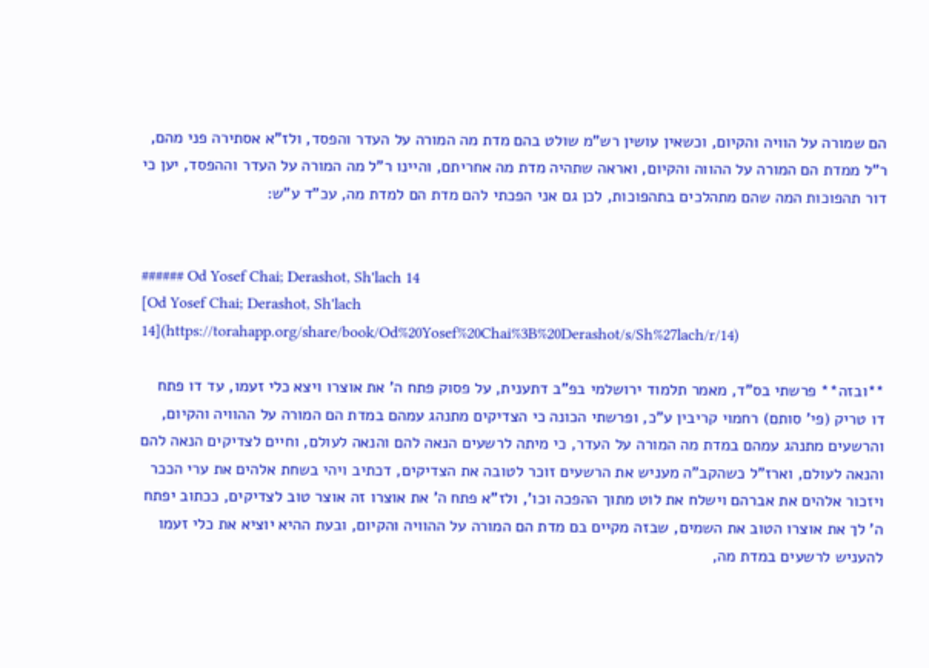הם שמורה על הוויה והקיום, וכשאין עושין רש"מ שולט בהם מדת מה המורה על העדר והפסד, ולז"א אסתירה פני מהם, ר"ל ממדת הם המורה על ההווה והקיום, ואראה שתהיה מדת מה אחריתם, והיינו ר"ל מה המורה על העדר וההפסד, יען כי דור תהפוכות המה שהם מתהלכים בתהפוכות, לכן גם אני הפכתי להם מדת הם למדת מה, עכ"ד ע"ש:


###### Od Yosef Chai; Derashot, Sh'lach 14
[Od Yosef Chai; Derashot, Sh'lach 14](https://torahapp.org/share/book/Od%20Yosef%20Chai%3B%20Derashot/s/Sh%27lach/r/14)

**ובזה** פרשתי בס"ד, מאמר תלמוד ירושלמי בפ"ב דתענית, על פסוק פתח ה' את אוצרו ויצא כלי זעמו, עד דו פתח דו טריק (פי' סותם) רחמוי קריבין ע"כ, ופרשתי הכונה כי הצדיקים מתנהג עמהם במדת הם המורה על ההוויה והקיום, והרשעים מתנהג עמהם במדת מה המורה על העדר, כי מיתה לרשעים הנאה להם והנאה לעולם, וחיים לצדיקים הנאה להם והנאה לעולם, וארז"ל כשהקב"ה מעניש את הרשעים זוכר לטובה את הצדיקים, דכתיב ויהי בשחת אלהים את ערי הככר ויזכור אלהים את אברהם וישלח את לוט מתוך ההפכה וכו', ולז"א פתח ה' את אוצרו זה אוצר טוב לצדיקים, ככתוב יפתח ה' לך את אוצרו הטוב את השמים, שבזה מקיים בם מדת הם המורה על ההוויה והקיום, ובעת ההיא יוציא את כלי זעמו להעניש לרשעים במדת מה,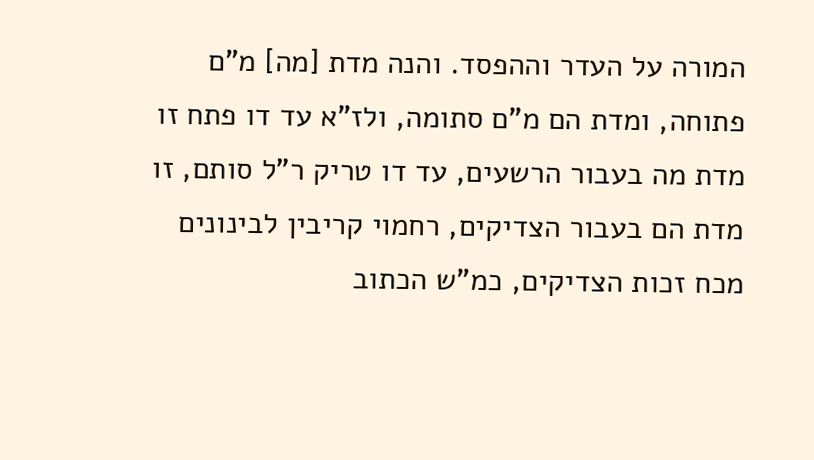המורה על העדר וההפסד. והנה מדת [מה] מ"ם פתוחה, ומדת הם מ"ם סתומה, ולז"א עד דו פתח זו מדת מה בעבור הרשעים, עד דו טריק ר"ל סותם, זו מדת הם בעבור הצדיקים, רחמוי קריבין לבינונים מכח זכות הצדיקים, כמ"ש הכתוב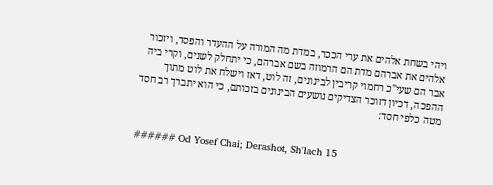ויהי בשחת אלהים את ערי הככר, במדת מה המורה על ההעדר והפסד, ויזכור אלהים את אברהם מדת הם הרמוזה בשם אברהם, כי יתחלק לשנים, וקרי ביה אבר הם שעי"כ רחמוי קריבין לבינונים, זה לוט, דאז וישלח את לוט מתוך ההפכה, דכיון דזוכר הצדיקים נושעים הבינונים בזכותם, כי הוא יתברך רב חסד מטה כלפי חסד:


###### Od Yosef Chai; Derashot, Sh'lach 15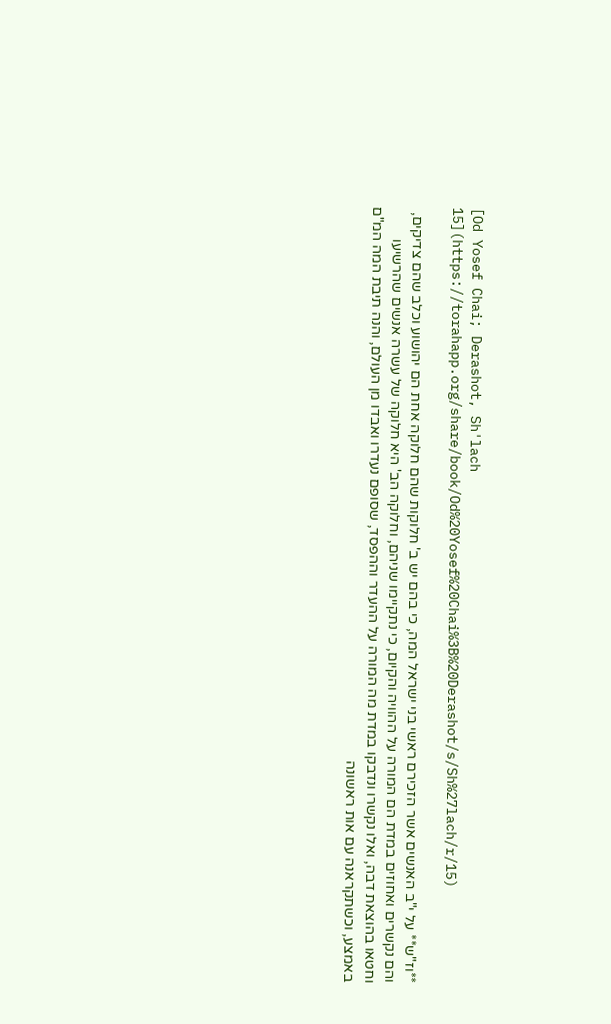[Od Yosef Chai; Derashot, Sh'lach 15](https://torahapp.org/share/book/Od%20Yosef%20Chai%3B%20Derashot/s/Sh%27lach/r/15)

**וז"ש** על י"ב האנשים אשר הזכירם ראשי בני ישראל המה, כי בהם יש ב' חלוקות שהם חלוקה אחת הם יהושוע וכלב שהם צדיקים, והם נקשרים ואחוזים במדת הם המורה על ההוויה והקיום, כי נתקיימו שניהם, וחלוקה הב' היא חלוקה של עשרה אנשים שהרשיעו וחטאו בהוצאת דבה, ואלו נקשרו ונדבקו במדת מה המורה על ההעדר וההפסד, שסופם נעדרו ואבדו מן העולם, והנה תיבת המה המ"ם באמצע, וכשתקראנה עם אות ראשונה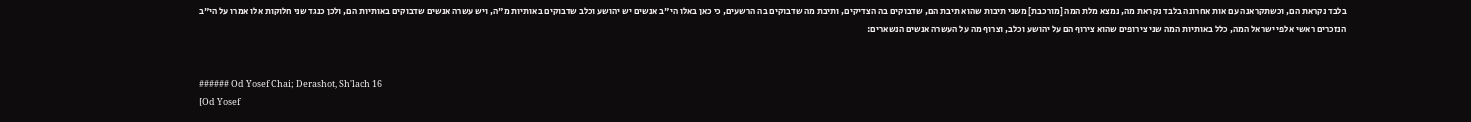בלבד נקראת הם, וכשתקראנה עם אות אחרונה בלבד נקראת מה, נמצא מלת המה [מורכבת] משני תיבות שהוא תיבת הם, שדבוקים בה הצדיקים, ותיבת מה שדבוקים בה הרשעים, כי כאן באלו הי"ב אנשים יש יהושע וכלב שדבוקים באותיות מ"ה, ויש עשרה אנשים שדבוקים באותיות הם, ולכן כנגד שני חלוקות אלו אמרו על הי"ב הנזכרים ראשי אלפי ישראל המה, כלל באותיות המה שני צירופים שהוא צירוף הם על יהושע וכלב, וצרוף מה על העשרה אנשים הנשארים:


###### Od Yosef Chai; Derashot, Sh'lach 16
[Od Yosef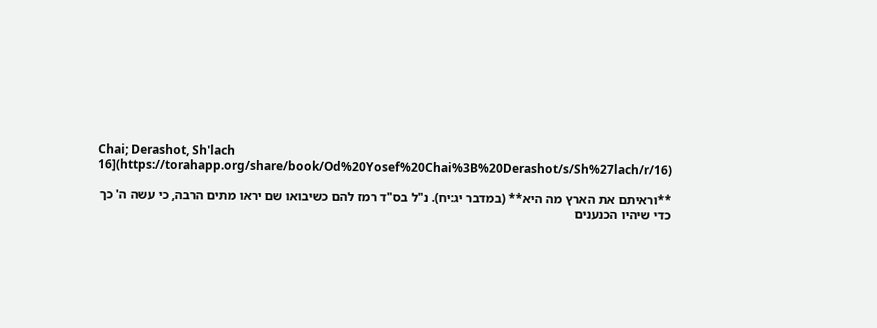Chai; Derashot, Sh'lach 16](https://torahapp.org/share/book/Od%20Yosef%20Chai%3B%20Derashot/s/Sh%27lach/r/16)

**וראיתם את הארץ מה היא** (במדבר יג:יח). נ"ל בס"ד רמז להם כשיבואו שם יראו מתים הרבה, כי עשה ה' כך כדי שיהיו הכנענים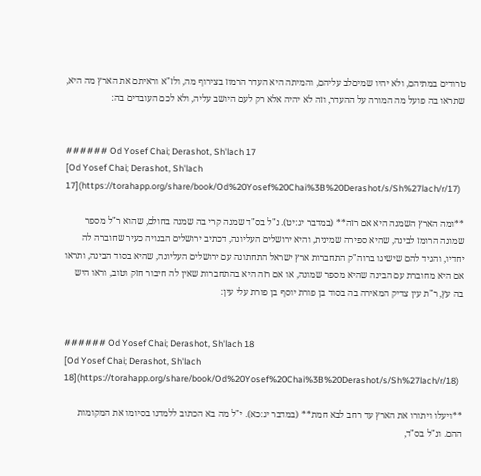טרודים במתיהם, ולא יהיו שמיםלב עליהם, והמיתה היא העדר הרמוז בצירוף מה, ולז"א וראיתם את הארץ מה היא, שתראו בה פועל מה המורה על ההעדר, וזה לא יהיה אלא רק לעם היושב עליה, ולא לכם העובדים בה:


###### Od Yosef Chai; Derashot, Sh'lach 17
[Od Yosef Chai; Derashot, Sh'lach 17](https://torahapp.org/share/book/Od%20Yosef%20Chai%3B%20Derashot/s/Sh%27lach/r/17)

**ומה הארץ השמנה היא אם רזה** (במדבר יג:יט). נ"ל בס"ד שמנה קרי בה שמנה בחולם, שהוא ר"ל מספר שמונה הרומז לבינה, שהיא ספירה שמינית, והיא ירושלים העליונה, דכתיב ירושלים הבנויה כעיר שחוברה לה יחדיו, והגיד להם שישיגו ברוה"ק התחברות ארץ ישראל התחתונה עם ירושלים העליונה, שהיא בסוד הבינה, ותראו אם היא מחוברת עם הבינה שהיא מספר שמונה, או אם רזה היא בהתחברות שאין לה חיבור חזק וטוב, וראו היש בה עץ, ר"ת עין צדיק המאירה בה בסוד בן פורת יוסף בן פורת עלי עין:


###### Od Yosef Chai; Derashot, Sh'lach 18
[Od Yosef Chai; Derashot, Sh'lach 18](https://torahapp.org/share/book/Od%20Yosef%20Chai%3B%20Derashot/s/Sh%27lach/r/18)

**ויעלו ויתורו את הארץ עד רחב לבא חמת** (במדבר יג:כא). י"ל מה בא הכתוב ללמדנו בסיומו את המקומות ההם. ונ"ל בס"ד,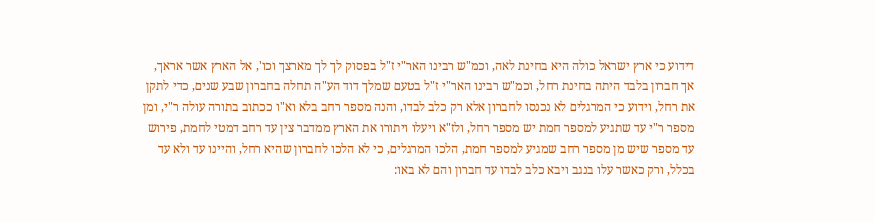דידוע כי ארץ ישראל כולה היא בחינת לאה, וכמ"ש רבינו האר"י ז"ל בפסוק לך לך מארצך וכו', אל הארץ אשר אראך, אך חברון בלבד היתה בחינת רחל, וכמ"ש רבינו האר"י ז"ל בטעם שמלך דוד הע"ה תחלה בחברון שבע שנים, כדי לתקן את רחל, וידוע כי המרגלים לא נכנסו לחברון אלא רק כלב לבדו, והנה מספר רחב בלא וא"ו ככתוב בתורה עולה ר"י, ומן מספר ר"י עד שתגיע למספר חמת יש מספר רחל, ולז"א ויעלו ויתורו את הארץ ממדבר צין עד רחב דמטי לחמת, פירוש עד מספר שיש מן מספר רחב שמגיע למספר חמת, הלכו המרגלים, כי לא הלכו לחברון שהיא רחל, והיינו עד ולא עד בכלל, ורק כאשר עלו בנגב ויבא כלב לבדו עד חברון והם לא באו: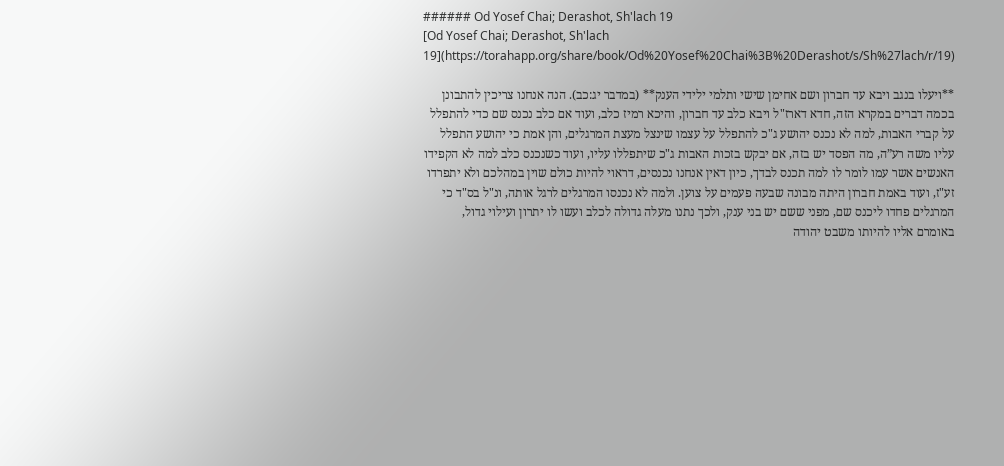###### Od Yosef Chai; Derashot, Sh'lach 19
[Od Yosef Chai; Derashot, Sh'lach 19](https://torahapp.org/share/book/Od%20Yosef%20Chai%3B%20Derashot/s/Sh%27lach/r/19)

**ויעלו בנגב ויבא עד חברון ושם אחימן שישי ותלמי ילידי הענק** (במדבר יג:כב). הנה אנחנו צריכין להתבונן בכמה דברים במקרא הזה, חדא דארז"ל ויבא כלב עד חברון, והיכא רמיז כלב, ועוד אם כלב נכנס שם כדי להתפלל על קברי האבות, למה לא נכנס יהושע ג"כ להתפלל על עצמו שינצל מעצת המרגלים, והן אמת כי יהושע התפלל עליו משה רע”ה, מה הפסד יש בזה, אם יבקש בזכות האבות ג"כ שיתפללו עליו, ועוד כשנכנס כלב למה לא הקפידו האנשים אשר עמו לומר לו למה תכנס לבדך, כיון דאין אנחנו נכנסים, דראוי להיות כולם שוין במהלכם ולא יתפרדו זע"ז, ועוד באמת חברון היתה מבונה שבעה פעמים על צוען. ולמה לא נכנסו המרגלים לרגל אותה, ונ"ל בס"ד כי המרגלים פחדו ליכנס שם, מפני ששם יש בני ענק, ולכך נתנו מעלה גדולה לכלב ועשו לו יתרון ועילוי גדול, באומרם אליו להיותו משבט יהודה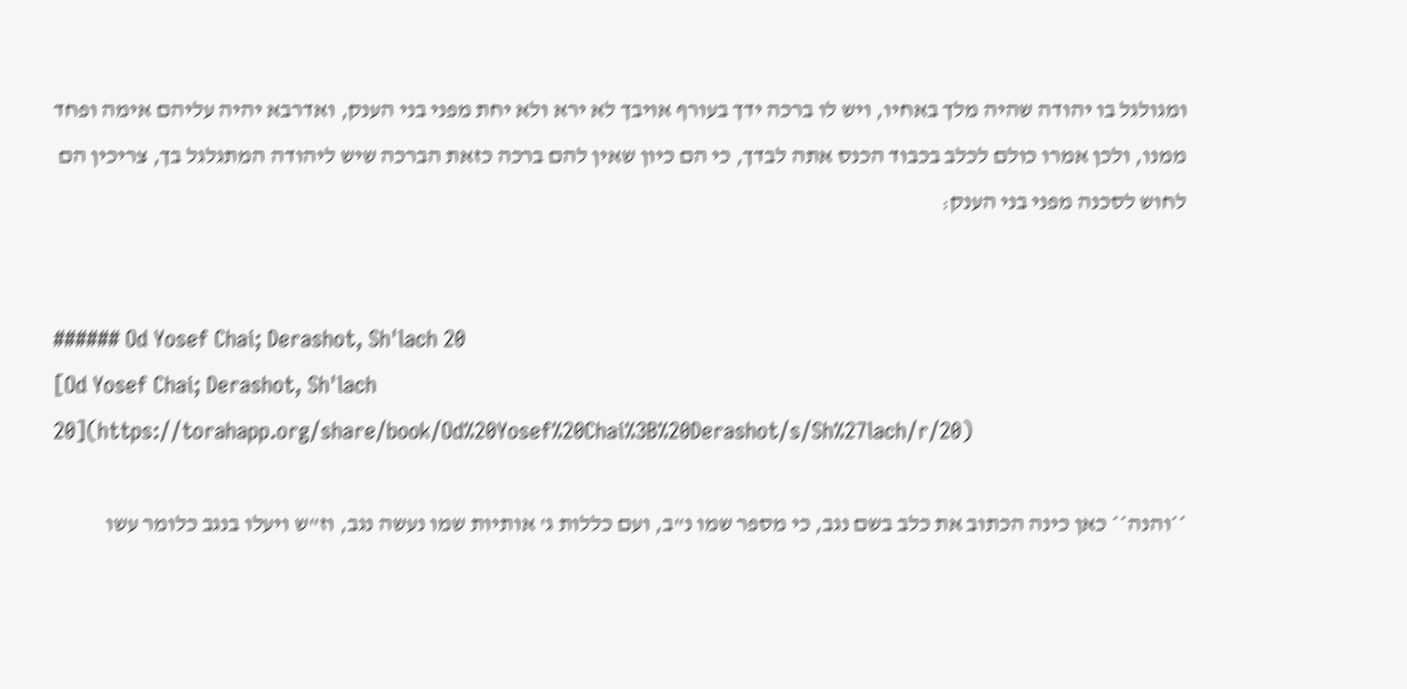ומגולגל בו יהודה שהיה מלך באחיו, ויש לו ברכה ידך בעורף אויבך לא ירא ולא יחת מפני בני הענק, ואדרבא יהיה עליהם אימה ופחד ממנו, ולכן אמרו כולם לכלב בכבוד הכנס אתה לבדך, כי הם כיון שאין להם ברכה כזאת הברכה שיש ליהודה המתגלגל בך, צריכין הם לחוש לסכנה מפני בני הענק:


###### Od Yosef Chai; Derashot, Sh'lach 20
[Od Yosef Chai; Derashot, Sh'lach 20](https://torahapp.org/share/book/Od%20Yosef%20Chai%3B%20Derashot/s/Sh%27lach/r/20)

**והנה** כאן כינה הכתוב את כלב בשם נגב, כי מספר שמו נ"ב, ועם כללות ג' אותיות שמו נעשה נגב, וז"ש ויעלו בנגב כלומר עשו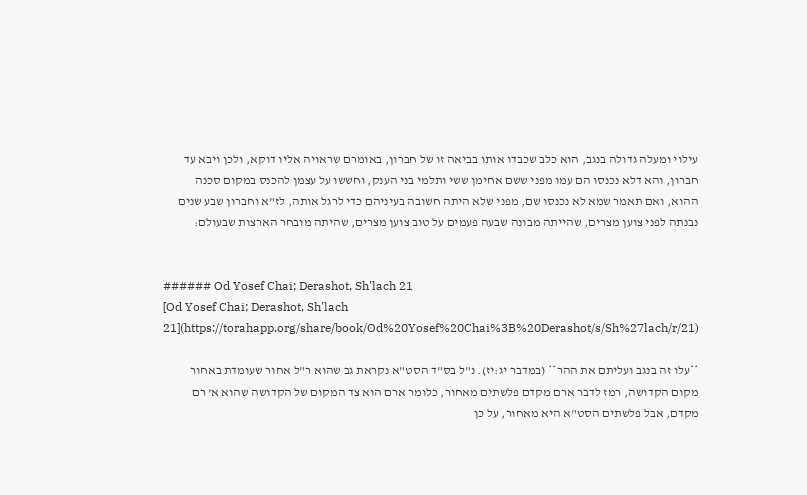עילוי ומעלה גדולה בנגב, הוא כלב שכבדו אותו בביאה זו של חברון, באומרם שראויה אליו דוקא, ולכן ויבא עד חברון, והא דלא נכנסו הם עמו מפני ששם אחימן ששי ותלמי בני הענק, וחששו על עצמן להכנס במקום סכנה ההוא, ואם תאמר שמא לא נכנסו שם, מפני שלא היתה חשובה בעיניהם כדי לרגל אותה, לז"א וחברון שבע שנים נבנתה לפני צוען מצרים, שהייתה מבונה שבעה פעמים על טוב צוען מצרים, שהיתה מובחר הארצות שבעולם:


###### Od Yosef Chai; Derashot, Sh'lach 21
[Od Yosef Chai; Derashot, Sh'lach 21](https://torahapp.org/share/book/Od%20Yosef%20Chai%3B%20Derashot/s/Sh%27lach/r/21)

**עלו זה בנגב ועליתם את ההר** (במדבר יג:יז). נ"ל בס"ד הסט"א נקראת גב שהוא ר"ל אחור שעומדת באחור מקום הקדושה, רמז לדבר ארם מקדם פלשתים מאחור, כלומר ארם הוא צד המקום של הקדושה שהוא א' רם מקדם, אבל פלשתים הסט"א היא מאחור, על כן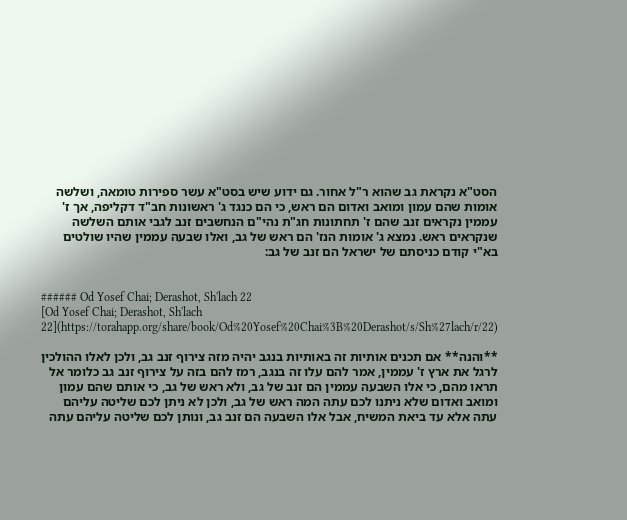הסט"א נקראת גב שהוא ר"ל אחור. גם ידוע שיש בסט"א עשר ספירות טומאה, ושלשה אומות שהם עמון ומואב ואדום הם ראש, כי הם כנגד ג' ראשונות חב"ד דקליפה, אך ז' עממין נקראים זנב שהם ז' תחתונות חג"ת נהי"ם הנחשבים זנב לגבי אותם השלשה שנקראים ראש. נמצא ג' אומות הנז' הם ראש של גב, ואלו שבעה עממין שהיו שולטים בא"י קודם כניסתם של ישראל הם זנב של גב:


###### Od Yosef Chai; Derashot, Sh'lach 22
[Od Yosef Chai; Derashot, Sh'lach 22](https://torahapp.org/share/book/Od%20Yosef%20Chai%3B%20Derashot/s/Sh%27lach/r/22)

**והנה** אם תכנים אותיות זה באותיות בנגב יהיה מזה צירוף זנב גב, ולכן לאלו ההולכין לרגל את ארץ ז' עממין, אמר להם עלו זה בנגב, רמז להם בזה על צירוף זנב גב כלומר אל תראו מהם, כי אלו השבעה עממין הם זנב של גב, ולא ראש של גב, כי אותם שהם עמון ומואב ואדום שלא ניתנו לכם עתה המה ראש של גב, ולכן לא ניתן לכם שליטה עליהם עתה אלא עד ביאת המשיח, אבל אלו השבעה הם זנב גב, ונותן לכם שליטה עליהם עתה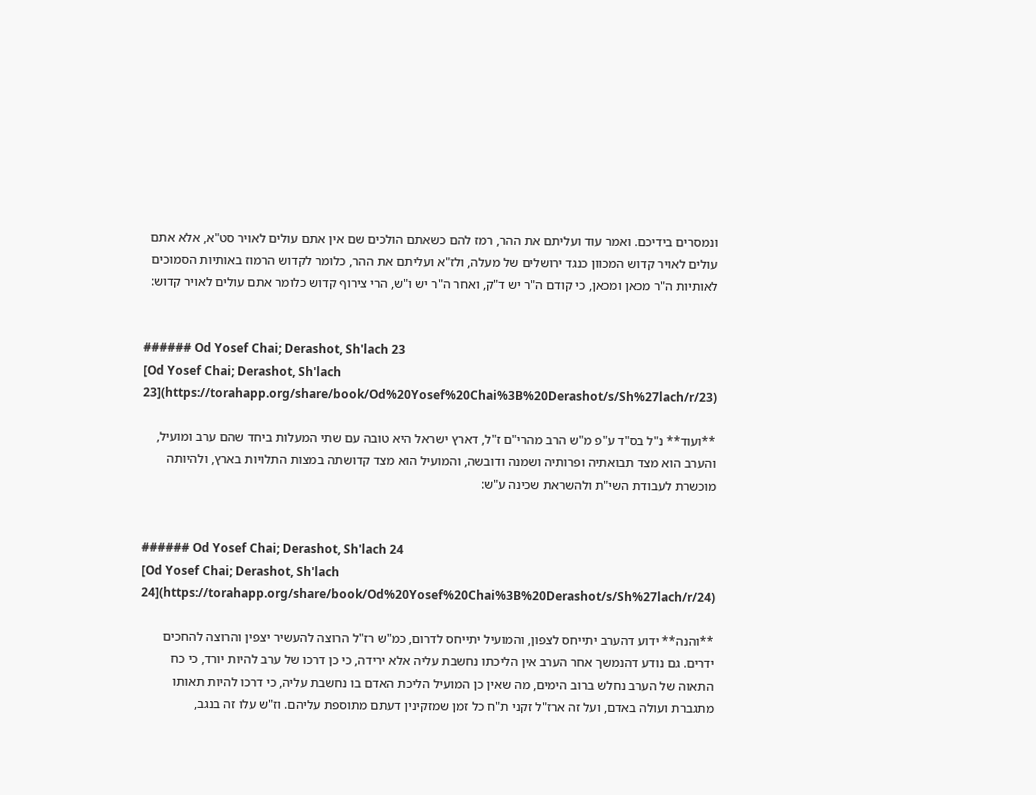ונמסרים בידיכם. ואמר עוד ועליתם את ההר, רמז להם כשאתם הולכים שם אין אתם עולים לאויר סט"א, אלא אתם עולים לאויר קדוש המכוון כנגד ירושלים של מעלה, ולז"א ועליתם את ההר, כלומר לקדוש הרמוז באותיות הסמוכים לאותיות ה"ר מכאן ומכאן, כי קודם ה"ר יש ד"ק, ואחר ה"ר יש ו"ש, הרי צירוף קדוש כלומר אתם עולים לאויר קדוש:


###### Od Yosef Chai; Derashot, Sh'lach 23
[Od Yosef Chai; Derashot, Sh'lach 23](https://torahapp.org/share/book/Od%20Yosef%20Chai%3B%20Derashot/s/Sh%27lach/r/23)

**ועוד** נ"ל בס"ד ע"פ מ"ש הרב מהרי"ם ז"ל, דארץ ישראל היא טובה עם שתי המעלות ביחד שהם ערב ומועיל, והערב הוא מצד תבואתיה ופרותיה ושמנה ודובשה, והמועיל הוא מצד קדושתה במצות התלויות בארץ, ולהיותה מוכשרת לעבודת השי"ת ולהשראת שכינה ע"ש:


###### Od Yosef Chai; Derashot, Sh'lach 24
[Od Yosef Chai; Derashot, Sh'lach 24](https://torahapp.org/share/book/Od%20Yosef%20Chai%3B%20Derashot/s/Sh%27lach/r/24)

**והנה** ידוע דהערב יתייחס לצפון, והמועיל יתייחס לדרום, כמ"ש רז"ל הרוצה להעשיר יצפין והרוצה להחכים ידרים. גם נודע דהנמשך אחר הערב אין הליכתו נחשבת עליה אלא ירידה, כי כן דרכו של ערב להיות יורד, כי כח התאוה של הערב נחלש ברוב הימים, מה שאין כן המועיל הליכת האדם בו נחשבת עליה, כי דרכו להיות תאותו מתגברת ועולה באדם, ועל זה ארז"ל זקני ת"ח כל זמן שמזקינין דעתם מתוספת עליהם. וז"ש עלו זה בנגב,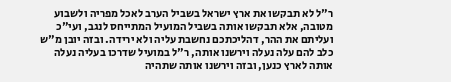ר"ל לא תבקשו את ארץ ישראל בשביל הערב לאכל מפריה ולשבוע מטובה, אלא תבקשו אותה בשביל המועיל המתייחס לנגב, ועי"כ ועליתם את ההר, דהליכתכם נחשבת עליה ולא ירידה. ובזה יובן מ"ש כלב להם עלה נעלה וירשנו אותה, ר"ל במועיל שדרכו בעליה נעלה אותה לארץ כנען, ובזה וירשנו אותה שתהיה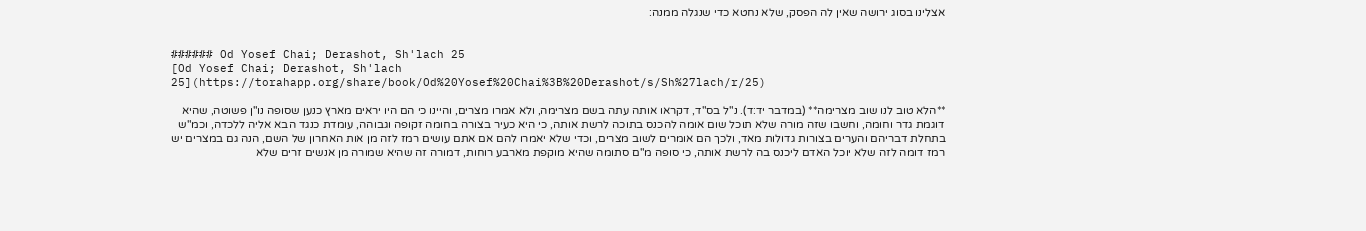אצלינו בסוג ירושה שאין לה הפסק, שלא נחטא כדי שנגלה ממנה:


###### Od Yosef Chai; Derashot, Sh'lach 25
[Od Yosef Chai; Derashot, Sh'lach 25](https://torahapp.org/share/book/Od%20Yosef%20Chai%3B%20Derashot/s/Sh%27lach/r/25)

**הלא טוב לנו שוב מצרימה** (במדבר יד:ד). נ"ל בס"ד, דקראו אותה עתה בשם מצרימה, ולא אמרו מצרים, והיינו כי הם היו יראים מארץ כנען שסופה נו"ן פשוטה, שהיא דוגמת גדר וחומה, וחשבו שזה מורה שלא תוכל שום אומה להכנס בתוכה לרשת אותה, כי היא כעיר בצורה בחומה זקופה וגבוהה, עומדת כנגד הבא אליה ללכדה, וכמ"ש בתחלת דבריהם והערים בצורות גדולות מאד, ולכך הם אומרים לשוב מצרים, וכדי שלא יאמרו להם אם אתם עושים רמז לזה מן אות האחרון של השם, הנה גם במצרים יש רמז דומה לזה שלא יוכל האדם ליכנס בה לרשת אותה, כי סופה מ"ם סתומה שהיא מוקפת מארבע רוחות, דמורה זה שהיא שמורה מן אנשים זרים שלא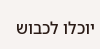יוכלו לכבוש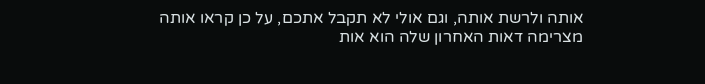אותה ולרשת אותה, וגם אולי לא תקבל אתכם, על כן קראו אותה מצרימה דאות האחרון שלה הוא אות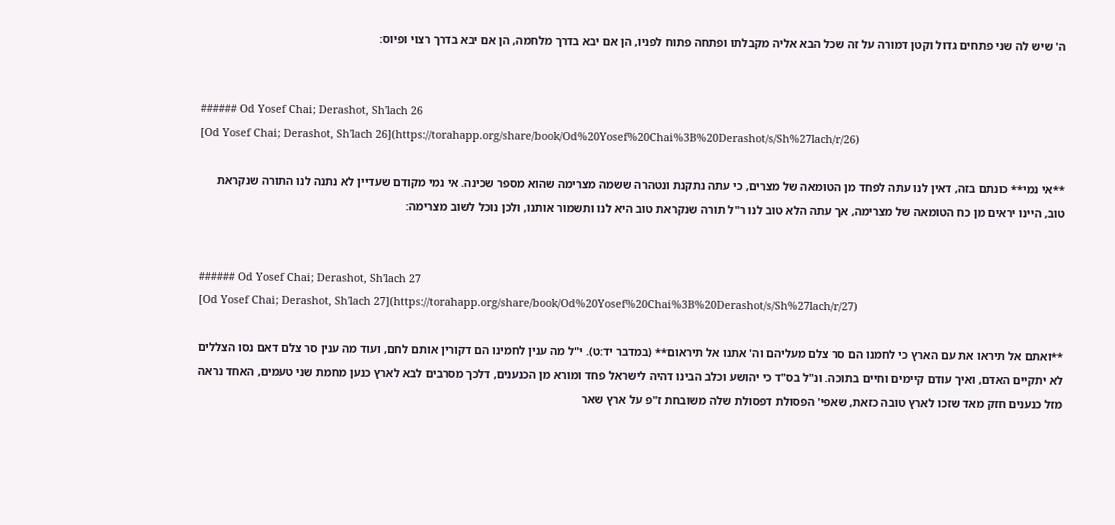ה' שיש לה שני פתחים גדול וקטן דמורה על זה שכל הבא אליה מקבלתו ופתחה פתוח לפניו, הן אם יבא בדרך מלחמה, הן אם יבא בדרך רצוי ופיוס:


###### Od Yosef Chai; Derashot, Sh'lach 26
[Od Yosef Chai; Derashot, Sh'lach 26](https://torahapp.org/share/book/Od%20Yosef%20Chai%3B%20Derashot/s/Sh%27lach/r/26)

**אי נמי** כונתם בזה, דאין לנו עתה לפחד מן הטומאה של מצרים, כי עתה נתקנת ונטהרה ששמה מצרימה שהוא מספר שכינה. אי נמי מקודם שעדיין לא נתנה לנו התורה שנקראת טוב, היינו יראים מן כח הטומאה של מצרימה, אך עתה הלא טוב לנו ר"ל תורה שנקראת טוב היא לנו ותשמור אותנו, ולכן נוכל לשוב מצרימה:


###### Od Yosef Chai; Derashot, Sh'lach 27
[Od Yosef Chai; Derashot, Sh'lach 27](https://torahapp.org/share/book/Od%20Yosef%20Chai%3B%20Derashot/s/Sh%27lach/r/27)

**ואתם אל תיראו את עם הארץ כי לחמנו הם סר צלם מעליהם וה' אתנו אל תיראום** (במדבר יד:ט). י"ל מה ענין לחמינו הם דקורין אותם לחם, ועוד מה ענין סר צלם דאם נסו הצללים לא יתקיים האדם, ואיך עודם קיימים וחיים בתוכה. ונ"ל בס"ד כי יהושע וכלב הבינו דהיה לישראל פחד ומורא מן הכנענים, דלכך מסרבים לבא לארץ כנען מחמת שני טעמים, האחד נראה מזל כנענים חזק מאד שזכו לארץ טובה כזאת, שאפי' הפסולת דפסולת שלה משובחת ז"פ על ארץ שאר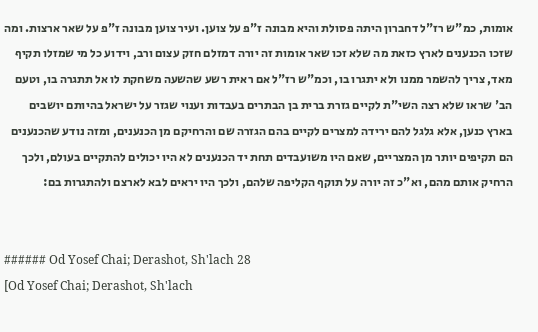אומות, כמ"ש רז"ל דחברון היתה פסולת והיא מבונה ז"פ על צוען. ועיר צוען מבונה ז"פ על שאר ארצות. ומה שזכו הכנענים לארץ כזאת מה שלא זכו שאר אומות זה יורה דמזלם חזק עצום ורב, וידוע כל מי שמזלו תקיף מאד, צריך להשמר ממנו ולא יתגרו בו, וכמ"ש רז"ל אם ראית רשע שהשעה משחקת לו אל תתגרה בו, וטעם הב' שראו שלא רצה השי"ת לקיים גזרת ברית בן הבתרים בעבדות וענוי שגזר על ישראל בהיותם יושבים בארץ כנען, אלא גלגל להם ירידה למצרים לקיים בהם הגזרה שם והרחיקם מן הכנענים, ומזה נודע שהכנענים הם תקיפים יותר מן המצריים, שאם היו משועבדים תחת יד הכנענים לא היו יכולים להתקיים בעולם, ולכך הרחיק אותם מהם, וא"כ זה יורה על תוקף הקליפה שלהם, ולכך היו יראים לבא לארצם ולהתגרות בם:


###### Od Yosef Chai; Derashot, Sh'lach 28
[Od Yosef Chai; Derashot, Sh'lach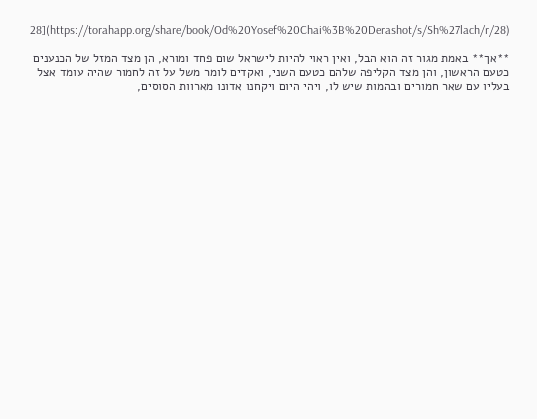28](https://torahapp.org/share/book/Od%20Yosef%20Chai%3B%20Derashot/s/Sh%27lach/r/28)

**אך** באמת מגור זה הוא הבל, ואין ראוי להיות לישראל שום פחד ומורא, הן מצד המזל של הכנענים כטעם הראשון, והן מצד הקליפה שלהם כטעם השני, ואקדים לומר משל על זה לחמור שהיה עומד אצל בעליו עם שאר חמורים ובהמות שיש לו, ויהי היום ויקחנו אדונו מארוות הסוסים,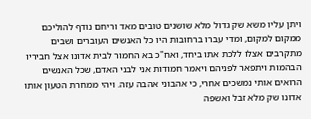ויתן עליו משא שק גדול מלא שושנים טובים מאד וריחם נודף להוליכם ממקום למקום, ומדי עברו ברחובות היו כל האנשים העוברים ושבים מתקרבים אצלו ללכת אתו ביחד, ואח"כ בא החמור לבית אדונו אצל חביריו הבהמות ויתפאר לפניהם ויאמר חמודות אני לבני האדם, שכל האנשים הרואים אותי נמשכים אחרי, כי אהבוני אהבה עזה. ויהי ממחרת הטעון אותו אדונו שק מלא זבל ואשפה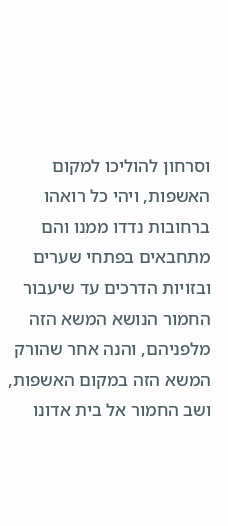וסרחון להוליכו למקום האשפות, ויהי כל רואהו ברחובות נדדו ממנו והם מתחבאים בפתחי שערים ובזויות הדרכים עד שיעבור החמור הנושא המשא הזה מלפניהם, והנה אחר שהורק המשא הזה במקום האשפות, ושב החמור אל בית אדונו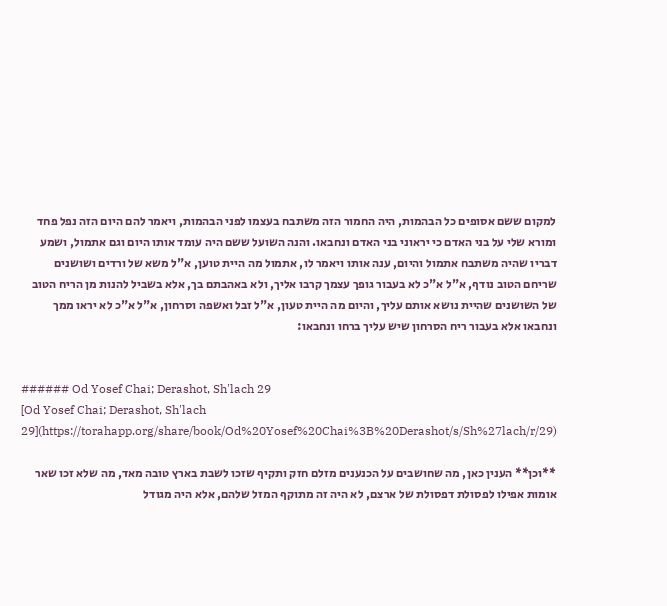למקום ששם אסופים כל הבהמות, היה החמור הזה משתבח בעצמו לפני הבהמות, ויאמר להם היום הזה נפל פחד ומורא שלי על בני האדם כי יראוני בני האדם ונחבאו. והנה השועל ששם היה עומד אותו היום וגם אתמול, ושמע דבריו שהיה משתבח אתמול והיום, ענה אותו ויאמר לו, אתמול מה היית טוען, א"ל משא של ורדים ושושנים שריחם הטוב נודף, א"ל א"כ לא בעבור גופך עצמך קרבו אליך, ולא באהבתם בך, אלא בשביל להנות מן הריח הטוב של השושנים שהיית נושא אותם עליך, והיום מה היית טעון, א"ל זבל ואשפה וסרחון, א"ל א"כ לא יראו ממך ונחבאו אלא בעבור ריח הסרחון שיש עליך ברחו ונחבאו:


###### Od Yosef Chai; Derashot, Sh'lach 29
[Od Yosef Chai; Derashot, Sh'lach 29](https://torahapp.org/share/book/Od%20Yosef%20Chai%3B%20Derashot/s/Sh%27lach/r/29)

**וכן** הענין כאן, מה שחושבים על הכנענים מזלם חזק ותקיף שזכו לשבת בארץ טובה מאד, מה שלא זכו שאר אומות אפילו לפסולת דפסולת של ארצם, לא היה זה מתוקף המזל שלהם, אלא היה מגודל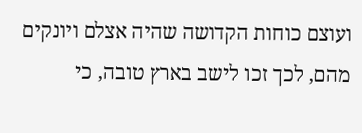ועוצם כוחות הקדושה שהיה אצלם ויונקים מהם, לכך זכו לישב בארץ טובה, כי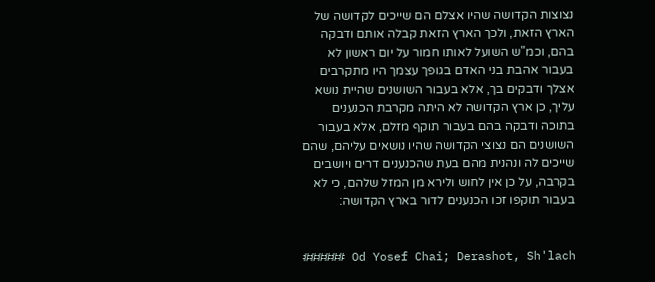נצוצות הקדושה שהיו אצלם הם שייכים לקדושה של הארץ הזאת, ולכך הארץ הזאת קבלה אותם ודבקה בהם, וכמ"ש השועל לאותו חמור על יום ראשון לא בעבור אהבת בני האדם בגופך עצמך היו מתקרבים אצלך ודבקים בך, אלא בעבור השושנים שהיית נושא עליך, כן ארץ הקדושה לא היתה מקרבת הכנענים בתוכה ודבקה בהם בעבור תוקף מזלם, אלא בעבור השושנים הם נצוצי הקדושה שהיו נושאים עליהם, שהם שייכים לה ונהנית מהם בעת שהכנענים דרים ויושבים בקרבה, על כן אין לחוש ולירא מן המזל שלהם, כי לא בעבור תוקפו זכו הכנענים לדור בארץ הקדושה:


###### Od Yosef Chai; Derashot, Sh'lach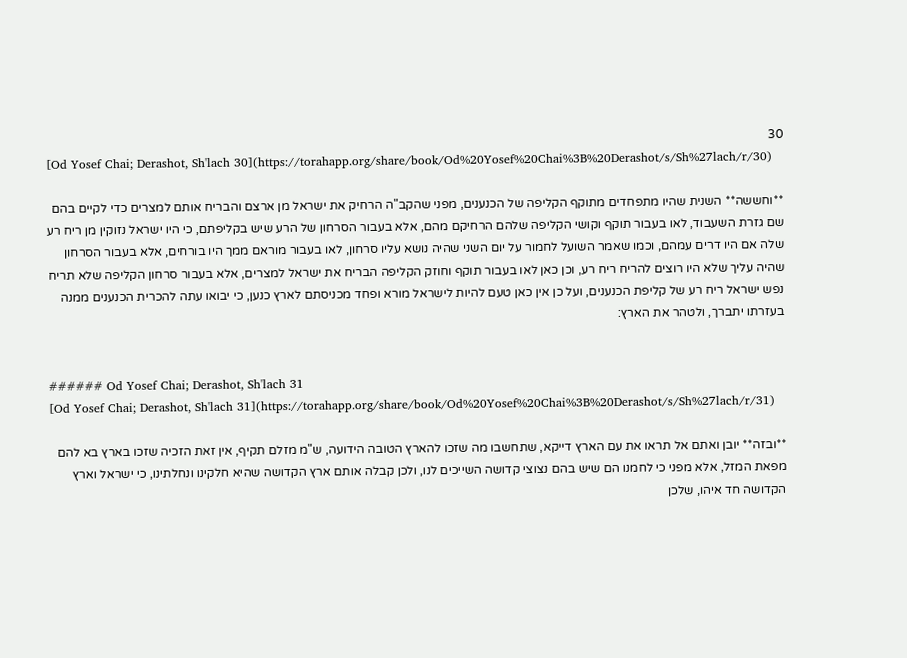30
[Od Yosef Chai; Derashot, Sh'lach 30](https://torahapp.org/share/book/Od%20Yosef%20Chai%3B%20Derashot/s/Sh%27lach/r/30)

**וחששה** השנית שהיו מתפחדים מתוקף הקליפה של הכנענים, מפני שהקב"ה הרחיק את ישראל מן ארצם והבריח אותם למצרים כדי לקיים בהם שם גזרת השעבוד, לאו בעבור תוקף וקושי הקליפה שלהם הרחיקם מהם, אלא בעבור הסרחון של הרע שיש בקליפתם, כי היו ישראל נזוקין מן ריח רע שלה אם היו דרים עמהם, וכמו שאמר השועל לחמור על יום השני שהיה נושא עליו סרחון, לאו בעבור מוראם ממך היו בורחים, אלא בעבור הסרחון שהיה עליך שלא היו רוצים להריח ריח רע, וכן כאן לאו בעבור תוקף וחוזק הקליפה הבריח את ישראל למצרים, אלא בעבור סרחון הקליפה שלא תריח נפש ישראל ריח רע של קליפת הכנענים, ועל כן אין כאן טעם להיות לישראל מורא ופחד מכניסתם לארץ כנען, כי יבואו עתה להכרית הכנענים ממנה בעזרתו יתברך, ולטהר את הארץ:


###### Od Yosef Chai; Derashot, Sh'lach 31
[Od Yosef Chai; Derashot, Sh'lach 31](https://torahapp.org/share/book/Od%20Yosef%20Chai%3B%20Derashot/s/Sh%27lach/r/31)

**ובזה** יובן ואתם אל תראו את עם הארץ דייקא, שתחשבו מה שזכו להארץ הטובה הידועה, ש"מ מזלם תקיף, אין זאת הזכיה שזכו בארץ בא להם מפאת המזל, אלא מפני כי לחמנו הם שיש בהם נצוצי קדושה השייכים לנו, ולכן קבלה אותם ארץ הקדושה שהיא חלקינו ונחלתינו, כי ישראל וארץ הקדושה חד איהו, שלכן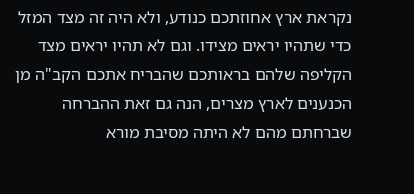נקראת ארץ אחוזתכם כנודע, ולא היה זה מצד המזל כדי שתהיו יראים מצידו. וגם לא תהיו יראים מצד הקליפה שלהם בראותכם שהבריח אתכם הקב"ה מן הכנענים לארץ מצרים, הנה גם זאת ההברחה שברחתם מהם לא היתה מסיבת מורא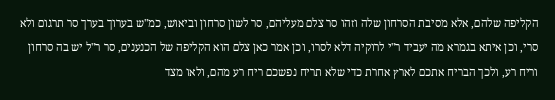הקליפה שלהם, אלא מסיבת הסרחון שלה וזהו סר צלם מעליהם, סר לשון סרחון וביאוש, כמ"ש בערוך בערך סר תרגום ולא סרי, וכן איתא בגמרא מה יעביד ר"י לרוקיה דלא לסרו, וכן אמר כאן צלם הוא הקליפה של הכנענים, סר ר"ל יש בה סרחון וריח רע, ולכך הבריח אתכם לארץ אחרת כדי שלא תריח נפשכם ריח רע מהם, ולאו מצד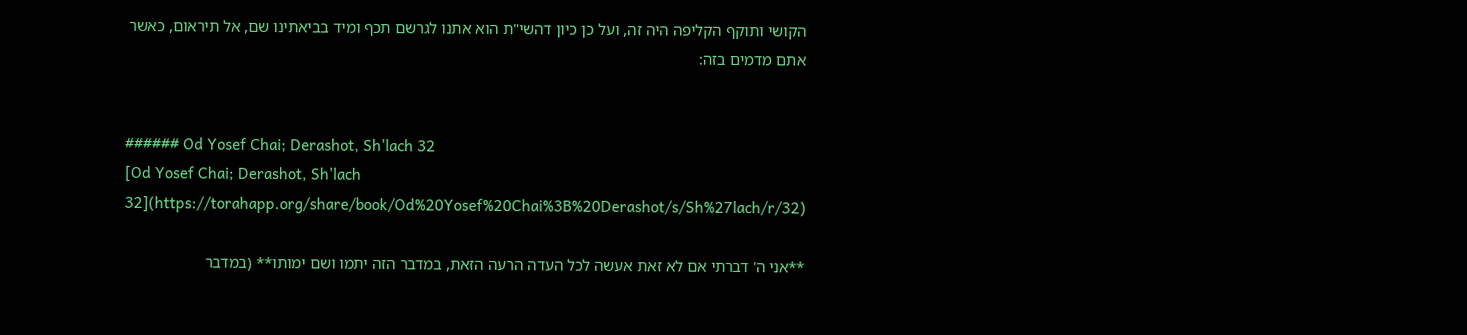הקושי ותוקף הקליפה היה זה, ועל כן כיון דהשי"ת הוא אתנו לגרשם תכף ומיד בביאתינו שם, אל תיראום, כאשר אתם מדמים בזה:


###### Od Yosef Chai; Derashot, Sh'lach 32
[Od Yosef Chai; Derashot, Sh'lach 32](https://torahapp.org/share/book/Od%20Yosef%20Chai%3B%20Derashot/s/Sh%27lach/r/32)

**אני ה' דברתי אם לא זאת אעשה לכל העדה הרעה הזאת, במדבר הזה יתמו ושם ימותו** (במדבר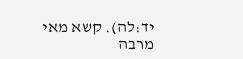יד:לה). קשא מאי מרבה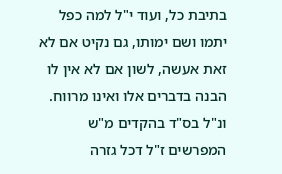בתיבת כל, ועוד י"ל למה כפל יתמו ושם ימותו, גם נקיט אם לא זאת אעשה, לשון אם לא אין לו הבנה בדברים אלו ואינו מרווח. ונ"ל בס"ד בהקדים מ"ש המפרשים ז"ל דכל גזרה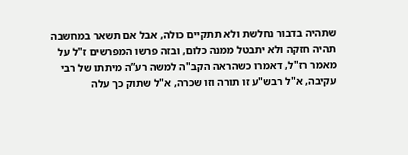שתהיה בדבור נחלשת ולא תתקיים כולה, אבל אם תשאר במחשבה תהיה חזקה ולא יתבטל ממנה כלום, ובזה פרשו המפרשים ז"ל על מאמר רז"ל, דאמרו כשהראה הקב"ה למשה רע”ה מיתתו של רבי עקיבה, א"ל רבש"ע זו תורה וזו שכרה, א"ל שתוק כך עלה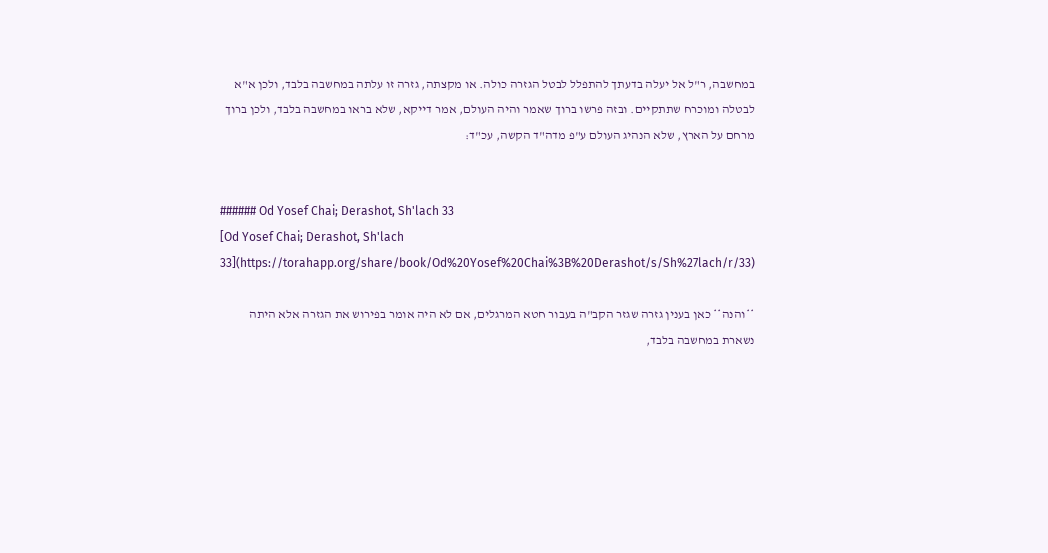במחשבה, ר"ל אל יעלה בדעתך להתפלל לבטל הגזרה כולה. או מקצתה, גזרה זו עלתה במחשבה בלבד, ולכן א"א לבטלה ומוכרח שתתקיים. ובזה פרשו ברוך שאמר והיה העולם, אמר דייקא, שלא בראו במחשבה בלבד, ולכן ברוך מרחם על הארץ, שלא הנהיג העולם ע"פ מדה"ד הקשה, עכ"ד:


###### Od Yosef Chai; Derashot, Sh'lach 33
[Od Yosef Chai; Derashot, Sh'lach 33](https://torahapp.org/share/book/Od%20Yosef%20Chai%3B%20Derashot/s/Sh%27lach/r/33)

**והנה** כאן בענין גזרה שגזר הקב"ה בעבור חטא המרגלים, אם לא היה אומר בפירוש את הגזרה אלא היתה נשארת במחשבה בלבד,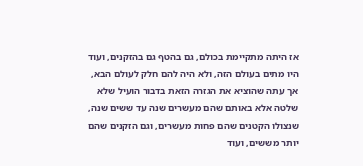אז היתה מתקיימת בכולם, גם בהטף גם בהזקנים, ועוד היו מתים בעולם הזה, ולא היה להם חלק לעולם הבא, אך עתה שהוציא את הגזרה הזאת בדבור הועיל שלא שלטה אלא באותם שהם מעשרים שנה עד ששים שנה, שנצולו הקטנים שהם פחות מעשרים, וגם הזקנים שהם יותר מששים, ועוד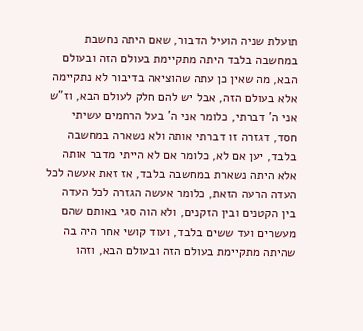תועלת שניה הועיל הדבור, שאם היתה נחשבת במחשבה בלבד היתה מתקיימת בעולם הזה ובעולם הבא, מה שאין כן עתה שהוציאה בדיבור לא נתקיימה אלא בעולם הזה, אבל יש להם חלק לעולם הבא, וז"ש אני ה' דברתי, כלומר אני ה' בעל הרחמים עשיתי חסד, דגזרה זו דברתי אותה ולא נשארה במחשבה בלבד, יען אם לא, כלומר אם לא הייתי מדבר אותה אלא היתה נשארת במחשבה בלבד, אז זאת אעשה לכל העדה הרעה הזאת, כלומר אעשה הגזרה לכל העדה בין הקטנים ובין הזקנים, ולא הוה סגי באותם שהם מעשרים ועד ששים בלבד, ועוד קושי אחר היה בה שהיתה מתקיימת בעולם הזה ובעולם הבא, וזהו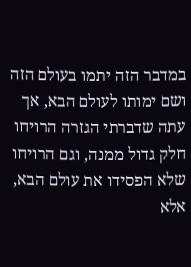במדבר הזה יתמו בעולם הזה ושם ימותו לעולם הבא, אך עתה שדברתי הגזרה הרויחו חלק גדול ממנה, וגם הרויחו שלא הפסידו את עולם הבא, אלא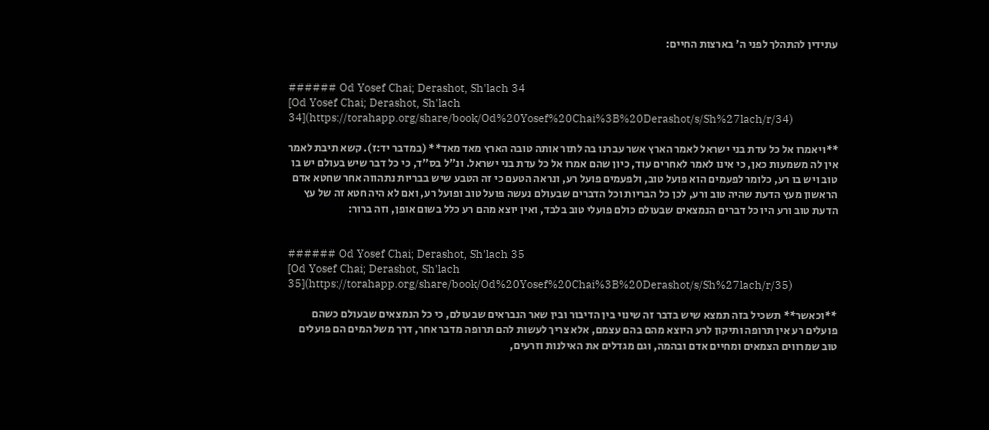עתידין להתהלך לפני ה' בארצות החיים:


###### Od Yosef Chai; Derashot, Sh'lach 34
[Od Yosef Chai; Derashot, Sh'lach 34](https://torahapp.org/share/book/Od%20Yosef%20Chai%3B%20Derashot/s/Sh%27lach/r/34)

**ויאמרו אל כל עדת בני ישראל לאמר הארץ אשר עברנו בה לתור אותה טובה הארץ מאד מאד** (במדבר יד:ז). קשא תיבת לאמר אין לה משמעות כאן, כי אינו לאמר לאחרים עוד, כיון שהם אמרו אל כל עדת בני ישראל. ונ"ל בס"ד, כי כל דבר שיש בעולם יש בו טוב ויש בו רע, כלומר לפעמים הוא פועל טוב, ולפעמים פועל רע, ונראה הטעם כי זה הטבע שיש בבריות נתהווה אחר שחטא אדם הראשון מעץ הדעת שהיה טוב ורע, לכן כל הבריות וכל הדברים שבעולם נעשה פועל טוב ופועל רע, ואם לא היה חטא זה של עץ הדעת טוב ורע היו כל דברים הנמצאים שבעולם כולם פועלי טוב בלבד, ואין יוצא מהם רע כלל בשום אופן, וזה ברור:


###### Od Yosef Chai; Derashot, Sh'lach 35
[Od Yosef Chai; Derashot, Sh'lach 35](https://torahapp.org/share/book/Od%20Yosef%20Chai%3B%20Derashot/s/Sh%27lach/r/35)

**וכאשר** תשכיל בזה תמצא שיש בדבר זה שינוי בין הדיבור ובין שאר הנבראים שבעולם, כי כל הנמצאים שבעולם כשהם פועלים רע אין תרופה ותיקון לרע היוצא מהם בהם עצמם, אלא צריך לעשות להם תרופה מדבר אחר, דרך משל המים הם פועלים טוב שמרווים הצמאים ומחיים אדם ובהמה, וגם מגדלים את האילנות וזרעים,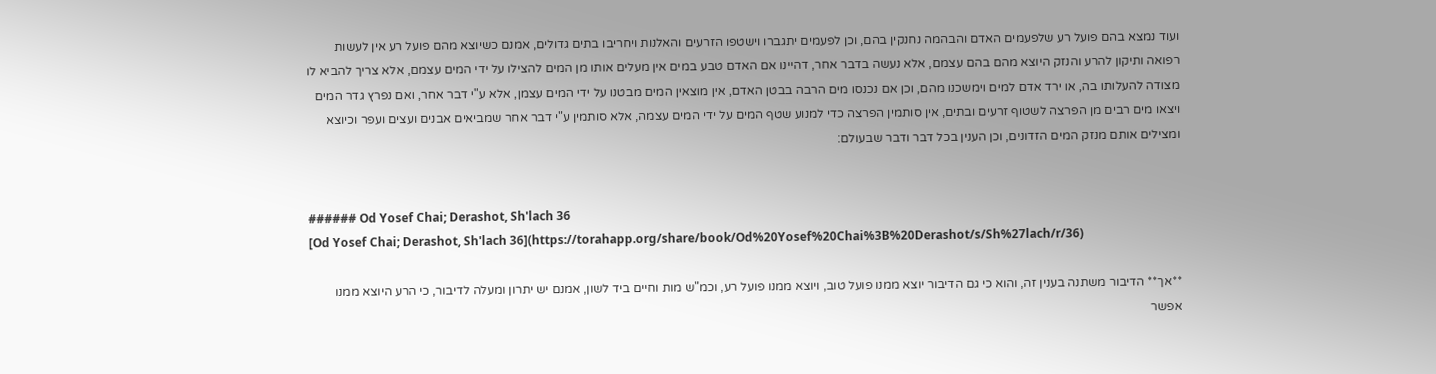ועוד נמצא בהם פועל רע שלפעמים האדם והבהמה נחנקין בהם, וכן לפעמים יתגברו וישטפו הזרעים והאלנות ויחריבו בתים גדולים, אמנם כשיוצא מהם פועל רע אין לעשות רפואה ותיקון להרע והנזק היוצא מהם בהם עצמם, אלא נעשה בדבר אחר, דהיינו אם האדם טבע במים אין מעלים אותו מן המים להצילו על ידי המים עצמם, אלא צריך להביא לו מצודה להעלותו בה, או ירד אדם למים וימשכנו מהם, וכן אם נכנסו מים הרבה בבטן האדם, אין מוצאין המים מבטנו על ידי המים עצמן, אלא ע"י דבר אחר, ואם נפרץ גדר המים ויצאו מים רבים מן הפרצה לשטוף זרעים ובתים, אין סותמין הפרצה כדי למנוע שטף המים על ידי המים עצמה, אלא סותמין ע"י דבר אחר שמביאים אבנים ועצים ועפר וכיוצא ומצילים אותם מנזק המים הזדונים, וכן הענין בכל דבר ודבר שבעולם:


###### Od Yosef Chai; Derashot, Sh'lach 36
[Od Yosef Chai; Derashot, Sh'lach 36](https://torahapp.org/share/book/Od%20Yosef%20Chai%3B%20Derashot/s/Sh%27lach/r/36)

**אך** הדיבור משתנה בענין זה, והוא כי גם הדיבור יוצא ממנו פועל טוב, ויוצא ממנו פועל רע, וכמ"ש מות וחיים ביד לשון, אמנם יש יתרון ומעלה לדיבור, כי הרע היוצא ממנו אפשר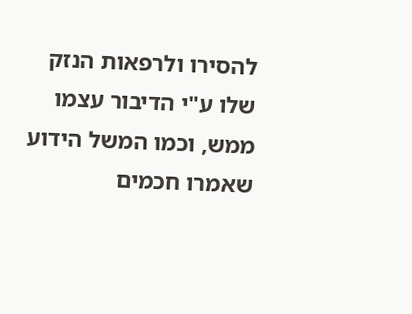להסירו ולרפאות הנזק שלו ע"י הדיבור עצמו ממש, וכמו המשל הידוע שאמרו חכמים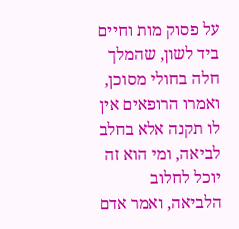על פסוק מות וחיים ביד לשון, שהמלך חלה בחולי מסוכן, ואמרו הרופאים אין לו תקנה אלא בחלב לביאה, ומי הוא זה יוכל לחלוב הלביאה, ואמר אדם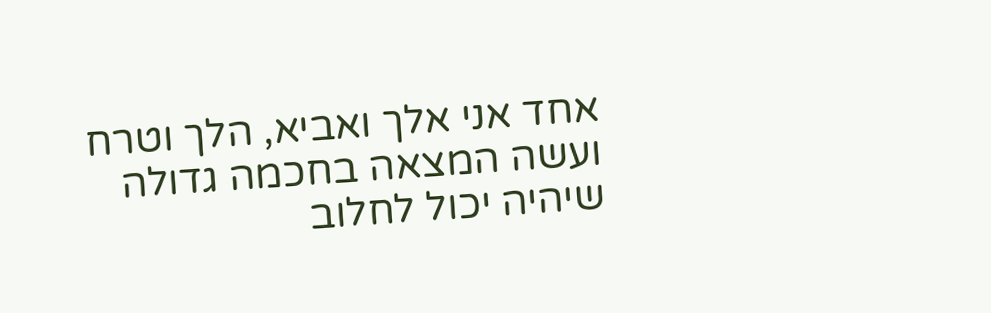אחד אני אלך ואביא, הלך וטרח ועשה המצאה בחכמה גדולה שיהיה יכול לחלוב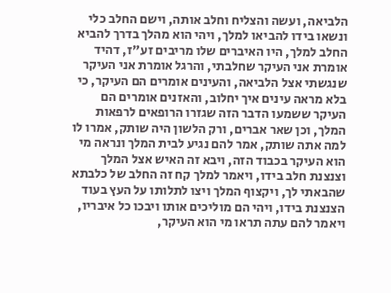הלביאה, ועשה והצליח וחלב אותה, וישם החלב כלי ונשאו בידו להביאו למלך, ויהי הוא מהלך בדרך להביא החלב למלך, היו האיברים שלו מריבים זע"ז, דהיד אומרת אני העיקר שחלבתי, והרגל אומרת אני העיקר שנגשתי אצל הלביאה, והעינים אומרים הם העיקר, כי בלא מראה עינים איך יחלוב, והאזנים אומרים הם העיקר ששמעו הדבר הזה שגזרו הרופאים לרפאות המלך, וכן שאר אברים, ורק הלשון היה שותק, אמרו לו למה אתה שותק, אמר להם נגיע לבית המלך ונראה מי הוא העיקר בכבוד הזה, ויבא זה האיש אצל המלך וצנצנת חלב בידו, ויאמר למלך קח זה החלב של כלבתא שהבאתי לך, ויקצוף המלך ויצו לתלותו על העץ בעוד הצנצנת בידו, ויהי הם מוליכים אותו ויבכו כל איבריו, ויאמר להם עתה תראו מי הוא העיקר,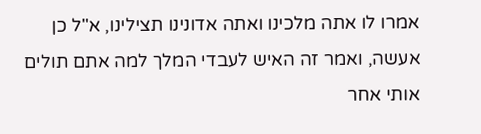אמרו לו אתה מלכינו ואתה אדונינו תצילינו, א"ל כן אעשה, ואמר זה האיש לעבדי המלך למה אתם תולים אותי אחר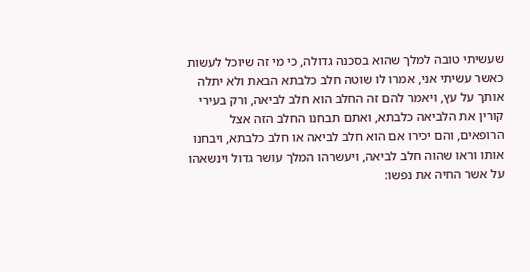שעשיתי טובה למלך שהוא בסכנה גדולה, כי מי זה שיוכל לעשות כאשר עשיתי אני, אמרו לו שוטה חלב כלבתא הבאת ולא יתלה אותך על עץ, ויאמר להם זה החלב הוא חלב לביאה, ורק בעירי קורין את הלביאה כלבתא, ואתם תבחנו החלב הזה אצל הרופאים, והם יכירו אם הוא חלב לביאה או חלב כלבתא, ויבחנו אותו וראו שהוה חלב לביאה, ויעשרהו המלך עושר גדול וינשאהו על אשר החיה את נפשו: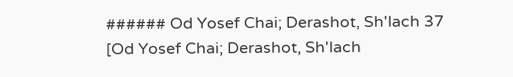###### Od Yosef Chai; Derashot, Sh'lach 37
[Od Yosef Chai; Derashot, Sh'lach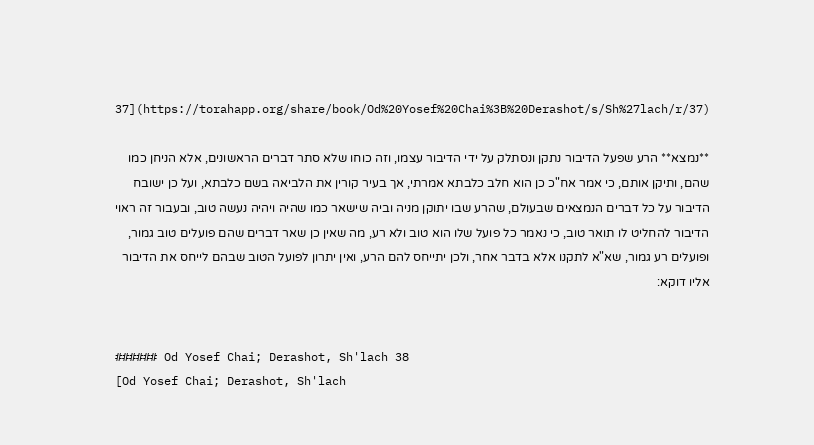37](https://torahapp.org/share/book/Od%20Yosef%20Chai%3B%20Derashot/s/Sh%27lach/r/37)

**נמצא** הרע שפעל הדיבור נתקן ונסתלק על ידי הדיבור עצמו, וזה כוחו שלא סתר דברים הראשונים, אלא הניחן כמו שהם, ותיקן אותם, כי אמר אח"כ כן הוא חלב כלבתא אמרתי, אך בעיר קורין את הלביאה בשם כלבתא, ועל כן ישובח הדיבור על כל דברים הנמצאים שבעולם, שהרע שבו יתוקן מניה וביה שישאר כמו שהיה ויהיה נעשה טוב, ובעבור זה ראוי הדיבור להחליט לו תואר טוב, כי נאמר כל פועל שלו הוא טוב ולא רע, מה שאין כן שאר דברים שהם פועלים טוב גמור, ופועלים רע גמור, שא"א לתקנו אלא בדבר אחר, ולכן יתייחס להם הרע, ואין יתרון לפועל הטוב שבהם לייחס את הדיבור אליו דוקא:


###### Od Yosef Chai; Derashot, Sh'lach 38
[Od Yosef Chai; Derashot, Sh'lach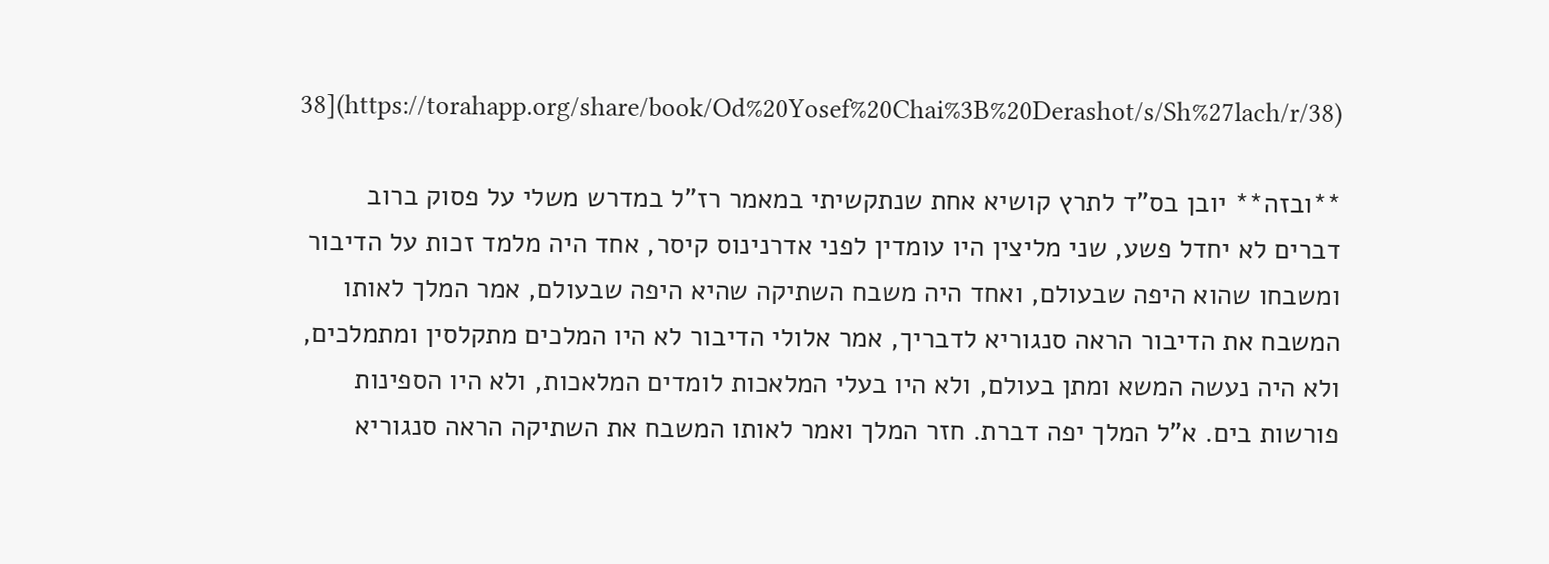38](https://torahapp.org/share/book/Od%20Yosef%20Chai%3B%20Derashot/s/Sh%27lach/r/38)

**ובזה** יובן בס"ד לתרץ קושיא אחת שנתקשיתי במאמר רז"ל במדרש משלי על פסוק ברוב דברים לא יחדל פשע, שני מליצין היו עומדין לפני אדרנינוס קיסר, אחד היה מלמד זכות על הדיבור ומשבחו שהוא היפה שבעולם, ואחד היה משבח השתיקה שהיא היפה שבעולם, אמר המלך לאותו המשבח את הדיבור הראה סנגוריא לדבריך, אמר אלולי הדיבור לא היו המלכים מתקלסין ומתמלכים, ולא היה נעשה המשא ומתן בעולם, ולא היו בעלי המלאכות לומדים המלאכות, ולא היו הספינות פורשות בים. א"ל המלך יפה דברת. חזר המלך ואמר לאותו המשבח את השתיקה הראה סנגוריא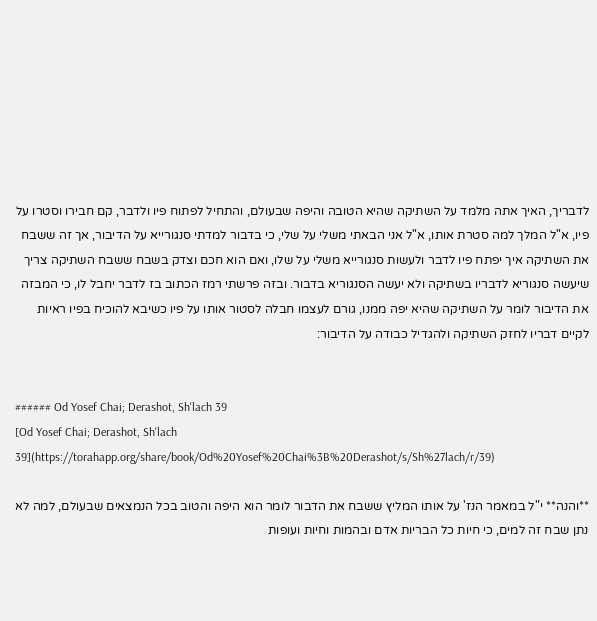לדבריך, האיך אתה מלמד על השתיקה שהיא הטובה והיפה שבעולם, והתחיל לפתוח פיו ולדבר, קם חבירו וסטרו על פיו, א"ל המלך למה סטרת אותו, א"ל אני הבאתי משלי על שלי, כי בדבור למדתי סנגורייא על הדיבור, אך זה ששבח את השתיקה איך יפתח פיו לדבר ולעשות סנגורייא משלי על שלו, ואם הוא חכם וצדק בשבח ששבח השתיקה צריך שיעשה סנגוריא לדבריו בשתיקה ולא יעשה הסנגוריא בדבור. ובזה פרשתי רמז הכתוב בז לדבר יחבל לו, כי המבזה את הדיבור לומר על השתיקה שהיא יפה ממנו, גורם לעצמו חבלה לסטור אותו על פיו כשיבא להוכיח בפיו ראיות לקיים דבריו לחזק השתיקה ולהגדיל כבודה על הדיבור:


###### Od Yosef Chai; Derashot, Sh'lach 39
[Od Yosef Chai; Derashot, Sh'lach 39](https://torahapp.org/share/book/Od%20Yosef%20Chai%3B%20Derashot/s/Sh%27lach/r/39)

**והנה** י"ל במאמר הנז' על אותו המליץ ששבח את הדבור לומר הוא היפה והטוב בכל הנמצאים שבעולם, למה לא נתן שבח זה למים, כי חיות כל הבריות אדם ובהמות וחיות ועופות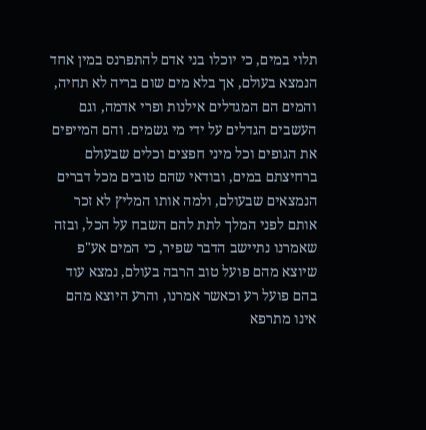תלוי במים, כי יוכלו בני אדם להתפרנס במין אחד הנמצא בעולם, אך בלא מים שום בריה לא תחיה, והמים הם המגדלים אילנות ופרי אדמה, וגם העשבים הגדלים על ידי מי גשמים. והם המייפים את הגופים וכל מיני חפצים וכלים שבעולם ברחיצתם במים, ובודאי שהם טובים מכל דברים הנמצאים שבעולם, ולמה אותו המליץ לא זכר אותם לפני המלך לתת להם השבח על הכל, ובזה שאמרנו נתיישב הדבר שפיר, כי המים אע"פ שיוצא מהם פועל טוב הרבה בעולם, נמצא עוד בהם פועל רע וכאשר אמרנו, והרע היוצא מהם אינו מתרפא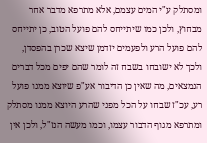ומסתלק ע"י המים עצמם, אלא מתרפא מדבר אחר מבחוץ, ולכן כמו שיתייחס להם פועל הטוב, כן יתייחס להם פועל הרע ולפעמים יזדמן שיצא שכרן בהפסדן, ולכך לא ישובחו בשבח זה לומר שהם יפים מכל דברים הנמצאים, מה שאין כן הדיבור אע"פ שיוצא ממנו פועל רע, עכ"ז שבחו על הכל מפני שהרע היוצא ממנו מסתלק ומתרפא מגוף הדבור עצמו, וכמו מעשה הנז"ל, ולכן אין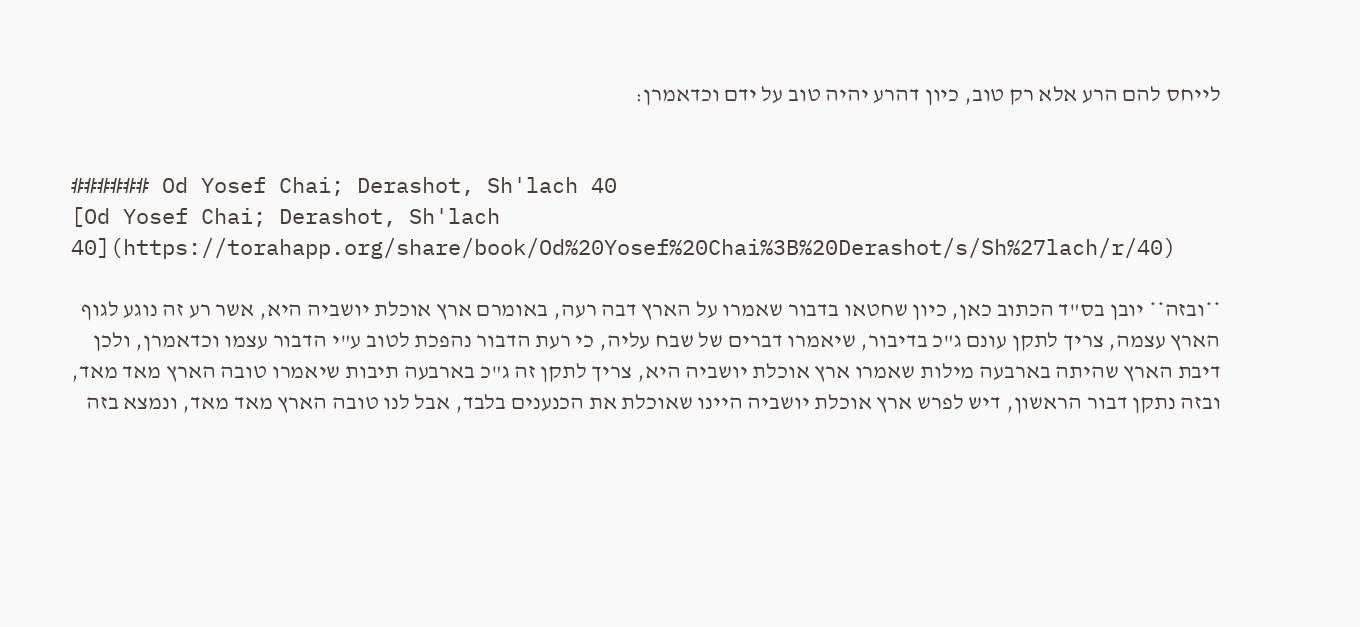לייחס להם הרע אלא רק טוב, כיון דהרע יהיה טוב על ידם וכדאמרן:


###### Od Yosef Chai; Derashot, Sh'lach 40
[Od Yosef Chai; Derashot, Sh'lach 40](https://torahapp.org/share/book/Od%20Yosef%20Chai%3B%20Derashot/s/Sh%27lach/r/40)

**ובזה** יובן בס"ד הכתוב כאן, כיון שחטאו בדבור שאמרו על הארץ דבה רעה, באומרם ארץ אוכלת יושביה היא, אשר רע זה נוגע לגוף הארץ עצמה, צריך לתקן עונם ג"כ בדיבור, שיאמרו דברים של שבח עליה, כי רעת הדבור נהפכת לטוב ע"י הדבור עצמו וכדאמרן, ולכן דיבת הארץ שהיתה בארבעה מילות שאמרו ארץ אוכלת יושביה היא, צריך לתקן זה ג"כ בארבעה תיבות שיאמרו טובה הארץ מאד מאד, ובזה נתקן דבור הראשון, דיש לפרש ארץ אוכלת יושביה היינו שאוכלת את הכנענים בלבד, אבל לנו טובה הארץ מאד מאד, ונמצא בזה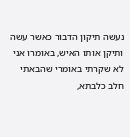נעשה תיקון הדבור כאשר עשה ותיקן אותו האיש, באומרו אני לא שקרתי באומרי שהבאתי חלב כלבתא,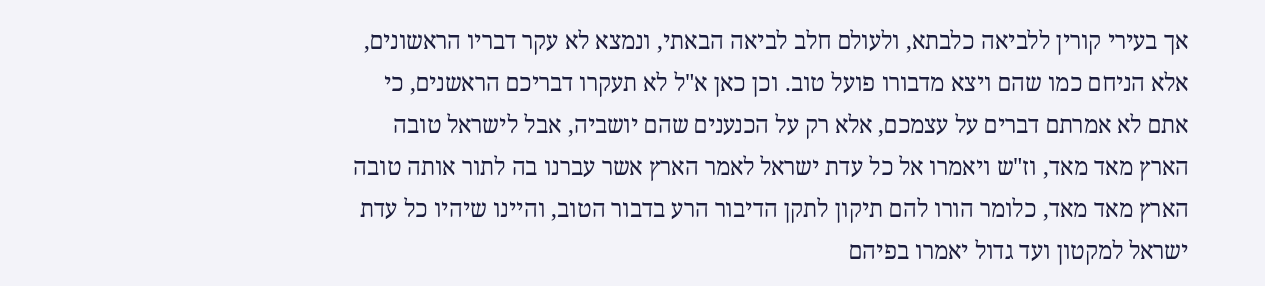אך בעירי קורין ללביאה כלבתא, ולעולם חלב לביאה הבאתי, ונמצא לא עקר דבריו הראשונים, אלא הניחם כמו שהם ויצא מדבורו פועל טוב. וכן כאן א"ל לא תעקרו דבריכם הראשנים, כי אתם לא אמרתם דברים על עצמכם, אלא רק על הכנענים שהם יושביה, אבל לישראל טובה הארץ מאד מאד, וז"ש ויאמרו אל כל עדת ישראל לאמר הארץ אשר עברנו בה לתור אותה טובה הארץ מאד מאד, כלומר הורו להם תיקון לתקן הדיבור הרע בדבור הטוב, והיינו שיהיו כל עדת ישראל למקטון ועד גדול יאמרו בפיהם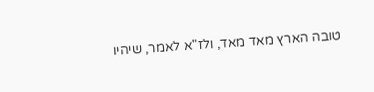טובה הארץ מאד מאד, ולז"א לאמר, שיהיו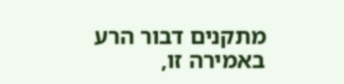מתקנים דבור הרע באמירה זו,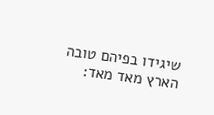שיגידו בפיהם טובה הארץ מאד מאד: